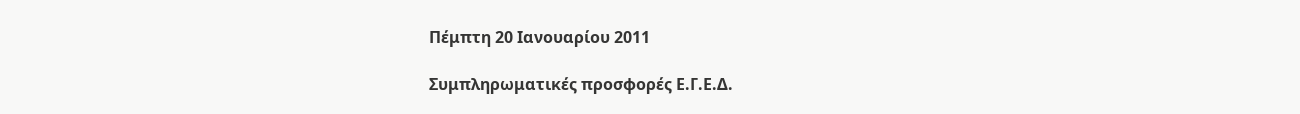Πέμπτη 20 Ιανουαρίου 2011

Συμπληρωματικές προσφορές Ε.Γ.Ε.Δ.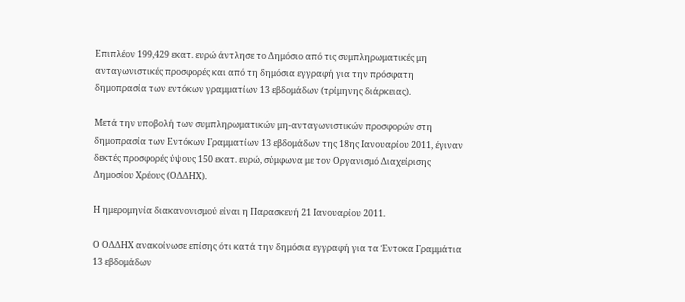Επιπλέον 199,429 εκατ. ευρώ άντλησε το Δημόσιο από τις συμπληρωματικές μη ανταγωνιστικές προσφορές και από τη δημόσια εγγραφή για την πρόσφατη δημοπρασία των εντόκων γραμματίων 13 εβδομάδων (τρίμηνης διάρκειας).

Μετά την υποβολή των συμπληρωματικών μη-ανταγωνιστικών προσφορών στη δημοπρασία των Εντόκων Γραμματίων 13 εβδομάδων της 18ης Ιανουαρίου 2011, έγιναν δεκτές προσφορές ύψους 150 εκατ. ευρώ, σύμφωνα με τον Οργανισμό Διαχείρισης Δημοσίου Χρέους (ΟΔΔΗΧ).

Η ημερομηνία διακανονισμού είναι η Παρασκευή 21 Ιανουαρίου 2011.

Ο ΟΔΔΗΧ ανακοίνωσε επίσης ότι κατά την δημόσια εγγραφή για τα Έντοκα Γραμμάτια 13 εβδομάδων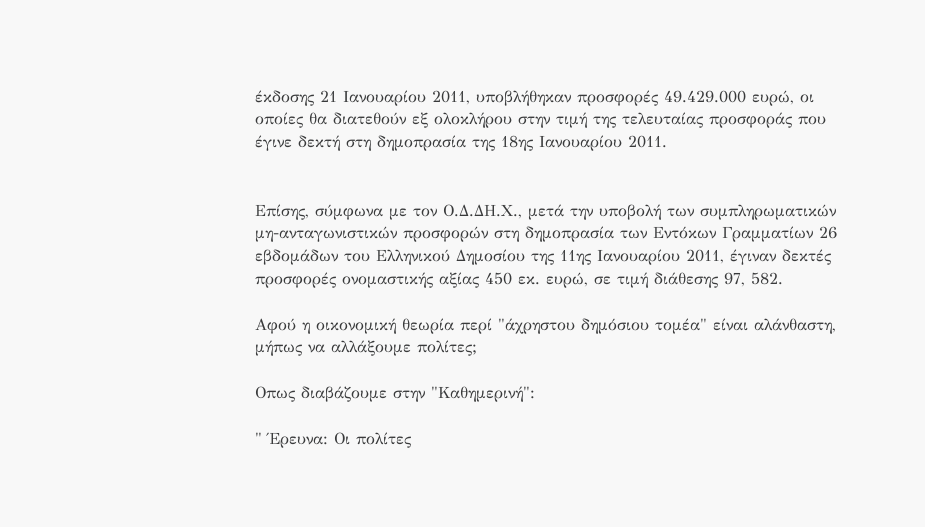έκδοσης 21 Ιανουαρίου 2011, υποβλήθηκαν προσφορές 49.429.000 ευρώ, οι οποίες θα διατεθούν εξ ολοκλήρου στην τιμή της τελευταίας προσφοράς που έγινε δεκτή στη δημοπρασία της 18ης Ιανουαρίου 2011.


Επίσης, σύμφωνα με τον Ο.Δ.ΔΗ.Χ., μετά την υποβολή των συμπληρωματικών μη-ανταγωνιστικών προσφορών στη δημοπρασία των Εντόκων Γραμματίων 26 εβδομάδων του Ελληνικού Δημοσίου της 11ης Ιανουαρίου 2011, έγιναν δεκτές προσφορές ονομαστικής αξίας 450 εκ. ευρώ, σε τιμή διάθεσης 97, 582.

Αφού η οικονομική θεωρία περί "άχρηστου δημόσιου τομέα" είναι αλάνθαστη, μήπως να αλλάξουμε πολίτες;

Οπως διαβάζουμε στην "Καθημερινή":

" Έρευνα: Οι πολίτες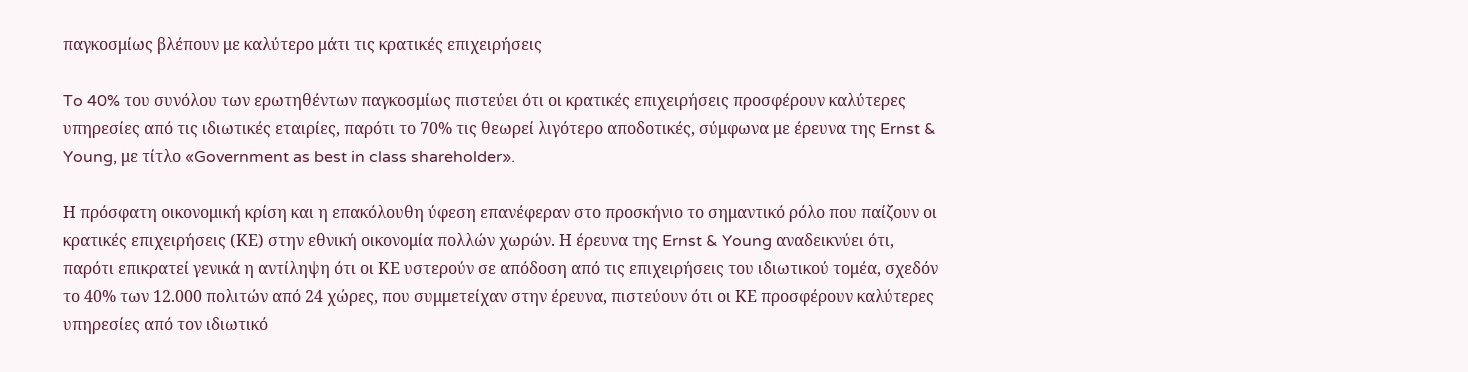παγκοσμίως βλέπουν με καλύτερο μάτι τις κρατικές επιχειρήσεις

To 40% του συνόλου των ερωτηθέντων παγκοσμίως πιστεύει ότι οι κρατικές επιχειρήσεις προσφέρουν καλύτερες υπηρεσίες από τις ιδιωτικές εταιρίες, παρότι το 70% τις θεωρεί λιγότερο αποδοτικές, σύμφωνα με έρευνα της Ernst & Young, με τίτλο «Government as best in class shareholder».

Η πρόσφατη οικονομική κρίση και η επακόλουθη ύφεση επανέφεραν στο προσκήνιο το σημαντικό ρόλο που παίζουν οι κρατικές επιχειρήσεις (ΚΕ) στην εθνική οικονομία πολλών χωρών. Η έρευνα της Ernst & Young αναδεικνύει ότι, παρότι επικρατεί γενικά η αντίληψη ότι οι ΚΕ υστερούν σε απόδοση από τις επιχειρήσεις του ιδιωτικού τομέα, σχεδόν το 40% των 12.000 πολιτών από 24 χώρες, που συμμετείχαν στην έρευνα, πιστεύουν ότι οι ΚΕ προσφέρουν καλύτερες υπηρεσίες από τον ιδιωτικό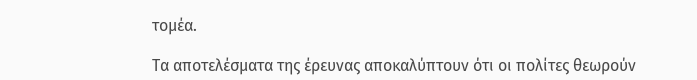τομέα.

Τα αποτελέσματα της έρευνας αποκαλύπτουν ότι οι πολίτες θεωρούν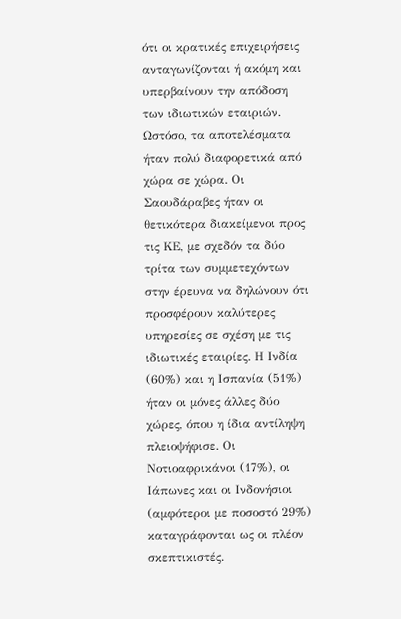ότι οι κρατικές επιχειρήσεις ανταγωνίζονται ή ακόμη και υπερβαίνουν την απόδοση των ιδιωτικών εταιριών. Ωστόσο, τα αποτελέσματα ήταν πολύ διαφορετικά από χώρα σε χώρα. Οι Σαουδάραβες ήταν οι θετικότερα διακείμενοι προς τις ΚΕ, με σχεδόν τα δύο τρίτα των συμμετεχόντων στην έρευνα να δηλώνουν ότι προσφέρουν καλύτερες υπηρεσίες σε σχέση με τις ιδιωτικές εταιρίες. Η Ινδία (60%) και η Ισπανία (51%) ήταν οι μόνες άλλες δύο χώρες, όπου η ίδια αντίληψη πλειοψήφισε. Οι Νοτιοαφρικάνοι (17%), οι Ιάπωνες και οι Ινδονήσιοι (αμφότεροι με ποσοστό 29%) καταγράφονται ως οι πλέον σκεπτικιστές.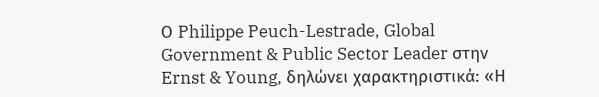Ο Philippe Peuch-Lestrade, Global Government & Public Sector Leader στην Ernst & Young, δηλώνει χαρακτηριστικά: «Η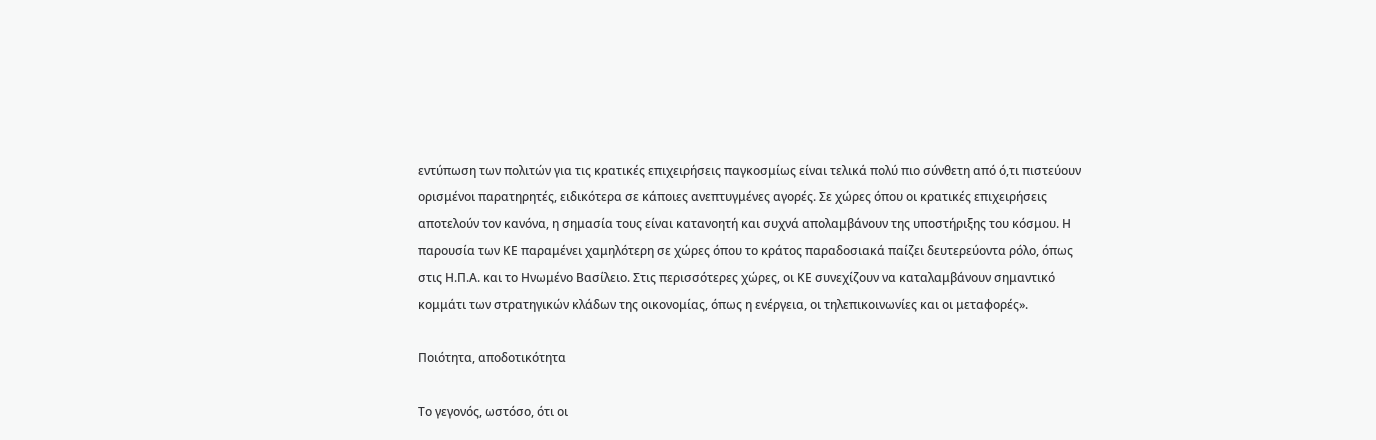εντύπωση των πολιτών για τις κρατικές επιχειρήσεις παγκοσμίως είναι τελικά πολύ πιο σύνθετη από ό,τι πιστεύουν ορισμένοι παρατηρητές, ειδικότερα σε κάποιες ανεπτυγμένες αγορές. Σε χώρες όπου οι κρατικές επιχειρήσεις αποτελούν τον κανόνα, η σημασία τους είναι κατανοητή και συχνά απολαμβάνουν της υποστήριξης του κόσμου. Η παρουσία των ΚΕ παραμένει χαμηλότερη σε χώρες όπου το κράτος παραδοσιακά παίζει δευτερεύοντα ρόλο, όπως στις Η.Π.Α. και το Ηνωμένο Βασίλειο. Στις περισσότερες χώρες, οι ΚΕ συνεχίζουν να καταλαμβάνουν σημαντικό κομμάτι των στρατηγικών κλάδων της οικονομίας, όπως η ενέργεια, οι τηλεπικοινωνίες και οι μεταφορές».

Ποιότητα, αποδοτικότητα

Το γεγονός, ωστόσο, ότι οι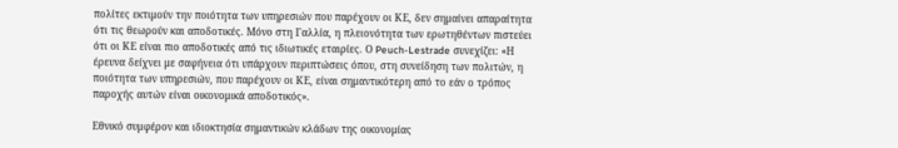πολίτες εκτιμούν την ποιότητα των υπηρεσιών που παρέχουν οι ΚΕ, δεν σημαίνει απαραίτητα ότι τις θεωρούν και αποδοτικές. Μόνο στη Γαλλία, η πλειονότητα των ερωτηθέντων πιστεύει ότι οι ΚΕ είναι πιο αποδοτικές από τις ιδιωτικές εταιρίες. Ο Peuch-Lestrade συνεχίζει: «Η έρευνα δείχνει με σαφήνεια ότι υπάρχουν περιπτώσεις όπου, στη συνείδηση των πολιτών, η ποιότητα των υπηρεσιών, που παρέχουν οι ΚΕ, είναι σημαντικότερη από το εάν ο τρόπος παροχής αυτών είναι οικονομικά αποδοτικός».

Εθνικό συμφέρον και ιδιοκτησία σημαντικών κλάδων της οικονομίας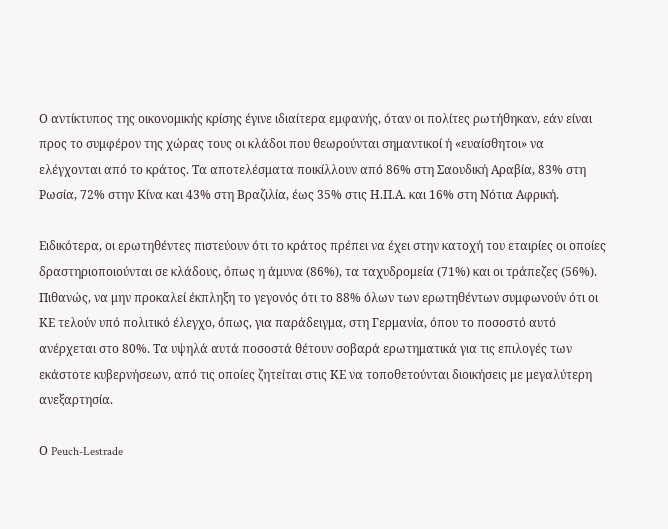Ο αντίκτυπος της οικονομικής κρίσης έγινε ιδιαίτερα εμφανής, όταν οι πολίτες ρωτήθηκαν, εάν είναι προς το συμφέρον της χώρας τους οι κλάδοι που θεωρούνται σημαντικοί ή «ευαίσθητοι» να ελέγχονται από το κράτος. Τα αποτελέσματα ποικίλλουν από 86% στη Σαουδική Αραβία, 83% στη Ρωσία, 72% στην Κίνα και 43% στη Βραζιλία, έως 35% στις Η.Π.Α. και 16% στη Νότια Αφρική.

Ειδικότερα, οι ερωτηθέντες πιστεύουν ότι το κράτος πρέπει να έχει στην κατοχή του εταιρίες οι οποίες δραστηριοποιούνται σε κλάδους, όπως η άμυνα (86%), τα ταχυδρομεία (71%) και οι τράπεζες (56%). Πιθανώς, να μην προκαλεί έκπληξη το γεγονός ότι το 88% όλων των ερωτηθέντων συμφωνούν ότι οι ΚΕ τελούν υπό πολιτικό έλεγχο, όπως, για παράδειγμα, στη Γερμανία, όπου το ποσοστό αυτό ανέρχεται στο 80%. Τα υψηλά αυτά ποσοστά θέτουν σοβαρά ερωτηματικά για τις επιλογές των εκάστοτε κυβερνήσεων, από τις οποίες ζητείται στις ΚΕ να τοποθετούνται διοικήσεις με μεγαλύτερη ανεξαρτησία.

Ο Peuch-Lestrade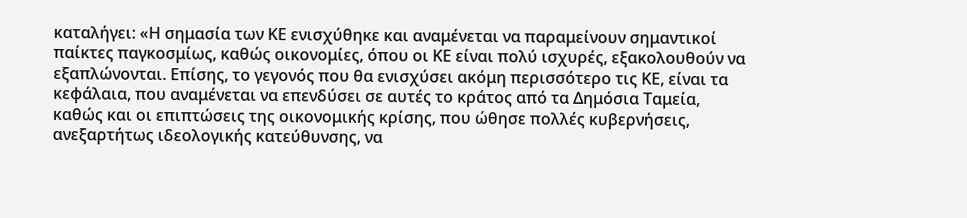καταλήγει: «Η σημασία των ΚΕ ενισχύθηκε και αναμένεται να παραμείνουν σημαντικοί παίκτες παγκοσμίως, καθώς οικονομίες, όπου οι ΚΕ είναι πολύ ισχυρές, εξακολουθούν να εξαπλώνονται. Επίσης, το γεγονός που θα ενισχύσει ακόμη περισσότερο τις ΚΕ, είναι τα κεφάλαια, που αναμένεται να επενδύσει σε αυτές το κράτος από τα Δημόσια Ταμεία, καθώς και οι επιπτώσεις της οικονομικής κρίσης, που ώθησε πολλές κυβερνήσεις, ανεξαρτήτως ιδεολογικής κατεύθυνσης, να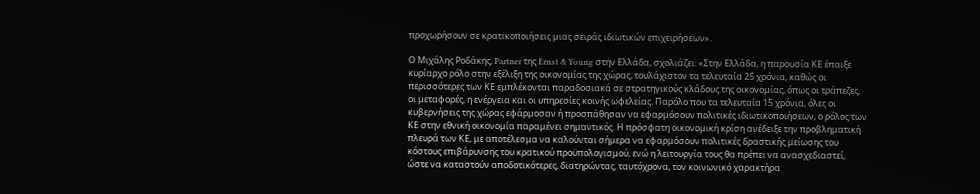προχωρήσουν σε κρατικοποιήσεις μιας σειράς ιδιωτικών επιχειρήσεων».

Ο Μιχάλης Ροδάκης, Partner της Ernst & Young στην Ελλάδα, σχολιάζει: «Στην Ελλάδα, η παρουσία ΚΕ έπαιξε κυρίαρχο ρόλο στην εξέλιξη της οικονομίας της χώρας, τουλάχιστον τα τελευταία 25 χρόνια, καθώς οι περισσότερες των ΚΕ εμπλέκονται παραδοσιακά σε στρατηγικούς κλάδους της οικονομίας, όπως οι τράπεζες, οι μεταφορές, η ενέργεια και οι υπηρεσίες κοινής ωφελείας. Παρόλο που τα τελευταία 15 χρόνια, όλες οι κυβερνήσεις της χώρας εφάρμοσαν ή προσπάθησαν να εφαρμόσουν πολιτικές ιδιωτικοποιήσεων, ο ρόλος των ΚΕ στην εθνική οικονομία παραμένει σημαντικός. Η πρόσφατη οικονομική κρίση ανέδειξε την προβληματική πλευρά των ΚΕ, με αποτέλεσμα να καλούνται σήμερα να εφαρμόσουν πολιτικές δραστικής μείωσης του κόστους επιβάρυνσης του κρατικού προϋπολογισμού, ενώ η λειτουργία τους θα πρέπει να ανασχεδιαστεί, ώστε να καταστούν αποδοτικότερες, διατηρώντας, ταυτόχρονα, τον κοινωνικό χαρακτήρα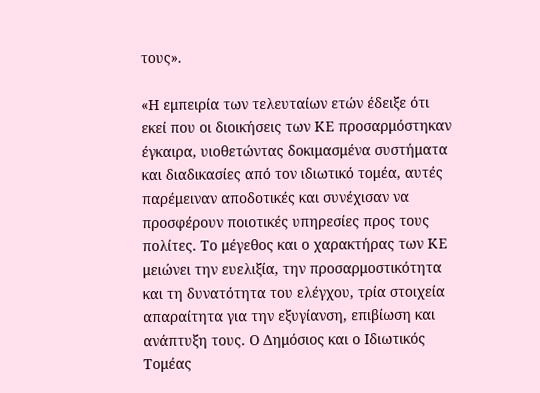τους».

«Η εμπειρία των τελευταίων ετών έδειξε ότι εκεί που οι διοικήσεις των ΚΕ προσαρμόστηκαν έγκαιρα, υιοθετώντας δοκιμασμένα συστήματα και διαδικασίες από τον ιδιωτικό τομέα, αυτές παρέμειναν αποδοτικές και συνέχισαν να προσφέρουν ποιοτικές υπηρεσίες προς τους πολίτες. Το μέγεθος και ο χαρακτήρας των ΚΕ μειώνει την ευελιξία, την προσαρμοστικότητα και τη δυνατότητα του ελέγχου, τρία στοιχεία απαραίτητα για την εξυγίανση, επιβίωση και ανάπτυξη τους. Ο Δημόσιος και ο Ιδιωτικός Τομέας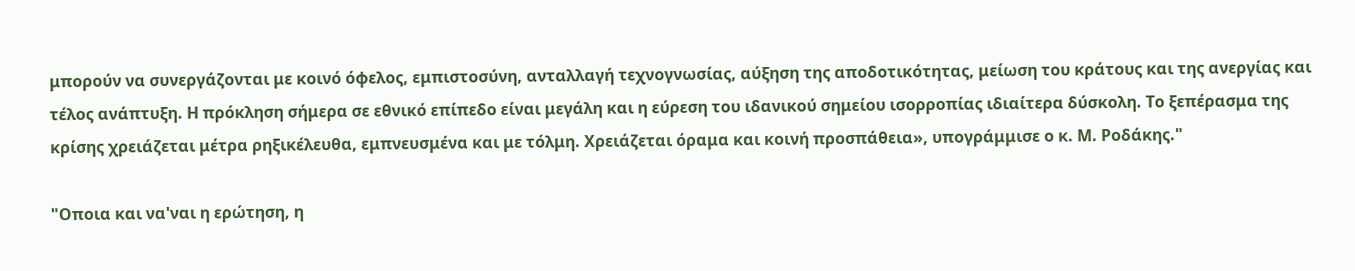μπορούν να συνεργάζονται με κοινό όφελος, εμπιστοσύνη, ανταλλαγή τεχνογνωσίας, αύξηση της αποδοτικότητας, μείωση του κράτους και της ανεργίας και τέλος ανάπτυξη. Η πρόκληση σήμερα σε εθνικό επίπεδο είναι μεγάλη και η εύρεση του ιδανικού σημείου ισορροπίας ιδιαίτερα δύσκολη. Το ξεπέρασμα της κρίσης χρειάζεται μέτρα ρηξικέλευθα, εμπνευσμένα και με τόλμη. Χρειάζεται όραμα και κοινή προσπάθεια», υπογράμμισε ο κ. Μ. Ροδάκης."

"Οποια και να'ναι η ερώτηση, η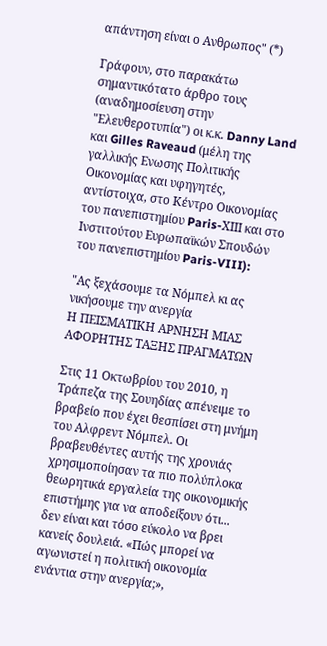απάντηση είναι ο Ανθρωπος" (*)

Γράφουν, στο παρακάτω σημαντικότατο άρθρο τους (αναδημοσίευση στην "Ελευθεροτυπία") οι κ.κ. Danny Land και Gilles Raveaud (μέλη της γαλλικής Ενωσης Πολιτικής Οικονομίας και υφηγητές, αντίστοιχα, στο Κέντρο Οικονομίας του πανεπιστημίου Paris-ΧΙΙΙ και στο Ινστιτούτου Ευρωπαϊκών Σπουδών του πανεπιστημίου Paris-VIII):

"Ας ξεχάσουμε τα Νόμπελ κι ας νικήσουμε την ανεργία
Η ΠΕΙΣΜΑΤΙΚΗ ΑΡΝΗΣΗ ΜΙΑΣ ΑΦΟΡΗΤΗΣ ΤΑΞΗΣ ΠΡΑΓΜΑΤΩΝ

Στις 11 Οκτωβρίου του 2010, η Τράπεζα της Σουηδίας απένειμε το βραβείο που έχει θεσπίσει στη μνήμη του Αλφρεντ Νόμπελ. Οι βραβευθέντες αυτής της χρονιάς χρησιμοποίησαν τα πιο πολύπλοκα θεωρητικά εργαλεία της οικονομικής επιστήμης για να αποδείξουν ότι... δεν είναι και τόσο εύκολο να βρει κανείς δουλειά. «Πώς μπορεί να αγωνιστεί η πολιτική οικονομία ενάντια στην ανεργία;»,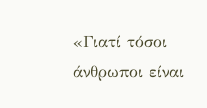«Γιατί τόσοι άνθρωποι είναι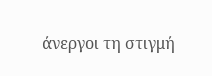άνεργοι τη στιγμή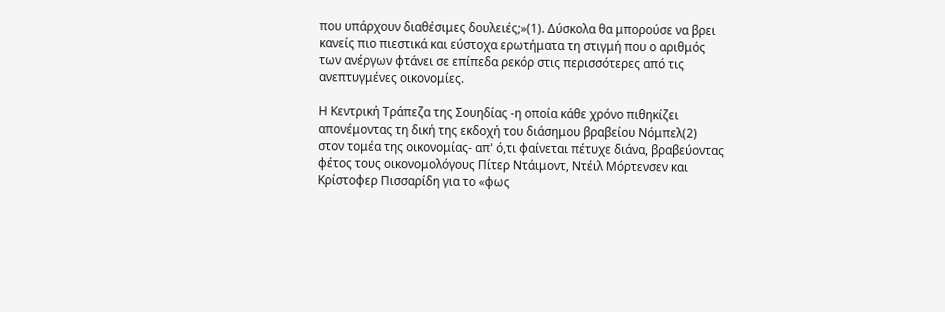που υπάρχουν διαθέσιμες δουλειές;»(1). Δύσκολα θα μπορούσε να βρει κανείς πιο πιεστικά και εύστοχα ερωτήματα τη στιγμή που ο αριθμός των ανέργων φτάνει σε επίπεδα ρεκόρ στις περισσότερες από τις ανεπτυγμένες οικονομίες.

Η Κεντρική Τράπεζα της Σουηδίας -η οποία κάθε χρόνο πιθηκίζει απονέμοντας τη δική της εκδοχή του διάσημου βραβείου Νόμπελ(2) στον τομέα της οικονομίας- απ' ό,τι φαίνεται πέτυχε διάνα, βραβεύοντας φέτος τους οικονομολόγους Πίτερ Ντάιμοντ, Ντέιλ Μόρτενσεν και Κρίστοφερ Πισσαρίδη για το «φως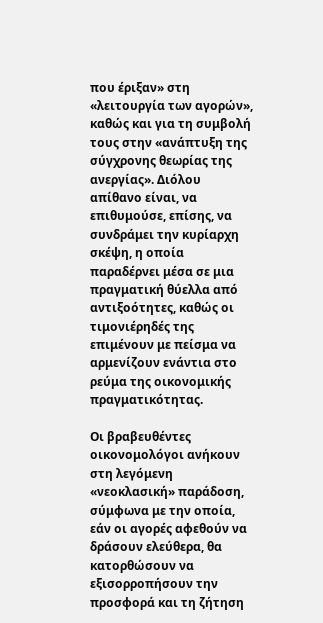που έριξαν» στη «λειτουργία των αγορών», καθώς και για τη συμβολή τους στην «ανάπτυξη της σύγχρονης θεωρίας της ανεργίας». Διόλου απίθανο είναι, να επιθυμούσε, επίσης, να συνδράμει την κυρίαρχη σκέψη, η οποία παραδέρνει μέσα σε μια πραγματική θύελλα από αντιξοότητες, καθώς οι τιμονιέρηδές της επιμένουν με πείσμα να αρμενίζουν ενάντια στο ρεύμα της οικονομικής πραγματικότητας.

Οι βραβευθέντες οικονομολόγοι ανήκουν στη λεγόμενη «νεοκλασική» παράδοση, σύμφωνα με την οποία, εάν οι αγορές αφεθούν να δράσουν ελεύθερα, θα κατορθώσουν να εξισορροπήσουν την προσφορά και τη ζήτηση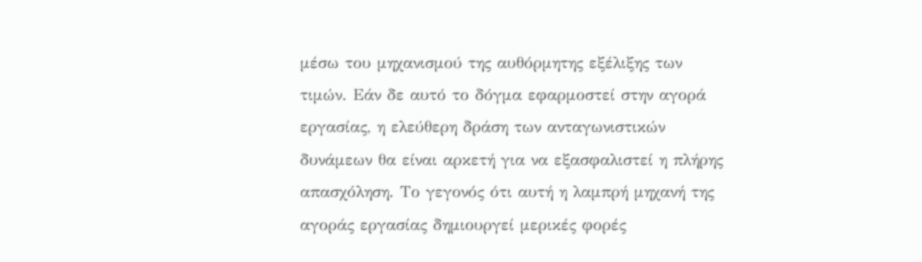μέσω του μηχανισμού της αυθόρμητης εξέλιξης των τιμών. Εάν δε αυτό το δόγμα εφαρμοστεί στην αγορά εργασίας, η ελεύθερη δράση των ανταγωνιστικών δυνάμεων θα είναι αρκετή για να εξασφαλιστεί η πλήρης απασχόληση. Το γεγονός ότι αυτή η λαμπρή μηχανή της αγοράς εργασίας δημιουργεί μερικές φορές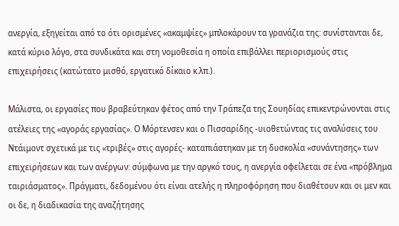ανεργία, εξηγείται από το ότι ορισμένες «ακαμψίες» μπλοκάρουν τα γρανάζια της: συνίστανται δε, κατά κύριο λόγο, στα συνδικάτα και στη νομοθεσία η οποία επιβάλλει περιορισμούς στις επιχειρήσεις (κατώτατο μισθό, εργατικό δίκαιο κ.λπ.).

Μάλιστα, οι εργασίες που βραβεύτηκαν φέτος από την Τράπεζα της Σουηδίας επικεντρώνονται στις ατέλειες της «αγοράς εργασίας». Ο Μόρτενσεν και ο Πισσαρίδης -υιοθετώντας τις αναλύσεις του Ντάιμοντ σχετικά με τις «τριβές» στις αγορές- καταπιάστηκαν με τη δυσκολία «συνάντησης» των επιχειρήσεων και των ανέργων: σύμφωνα με την αργκό τους, η ανεργία οφείλεται σε ένα «πρόβλημα ταιριάσματος». Πράγματι, δεδομένου ότι είναι ατελής η πληροφόρηση που διαθέτουν και οι μεν και οι δε, η διαδικασία της αναζήτησης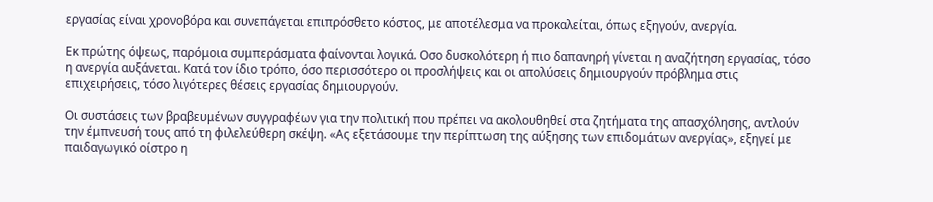εργασίας είναι χρονοβόρα και συνεπάγεται επιπρόσθετο κόστος, με αποτέλεσμα να προκαλείται, όπως εξηγούν, ανεργία.

Εκ πρώτης όψεως, παρόμοια συμπεράσματα φαίνονται λογικά. Οσο δυσκολότερη ή πιο δαπανηρή γίνεται η αναζήτηση εργασίας, τόσο η ανεργία αυξάνεται. Κατά τον ίδιο τρόπο, όσο περισσότερο οι προσλήψεις και οι απολύσεις δημιουργούν πρόβλημα στις επιχειρήσεις, τόσο λιγότερες θέσεις εργασίας δημιουργούν.

Οι συστάσεις των βραβευμένων συγγραφέων για την πολιτική που πρέπει να ακολουθηθεί στα ζητήματα της απασχόλησης, αντλούν την έμπνευσή τους από τη φιλελεύθερη σκέψη. «Ας εξετάσουμε την περίπτωση της αύξησης των επιδομάτων ανεργίας», εξηγεί με παιδαγωγικό οίστρο η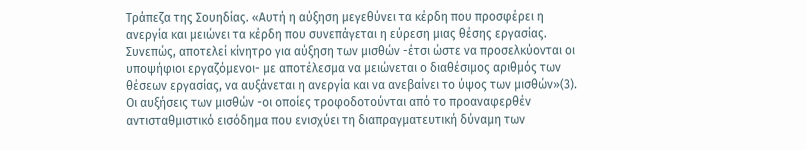Τράπεζα της Σουηδίας. «Αυτή η αύξηση μεγεθύνει τα κέρδη που προσφέρει η ανεργία και μειώνει τα κέρδη που συνεπάγεται η εύρεση μιας θέσης εργασίας. Συνεπώς, αποτελεί κίνητρο για αύξηση των μισθών -έτσι ώστε να προσελκύονται οι υποψήφιοι εργαζόμενοι- με αποτέλεσμα να μειώνεται ο διαθέσιμος αριθμός των θέσεων εργασίας, να αυξάνεται η ανεργία και να ανεβαίνει το ύψος των μισθών»(3). Οι αυξήσεις των μισθών -οι οποίες τροφοδοτούνται από το προαναφερθέν αντισταθμιστικό εισόδημα που ενισχύει τη διαπραγματευτική δύναμη των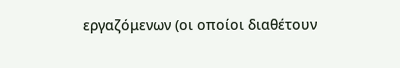εργαζόμενων (οι οποίοι διαθέτουν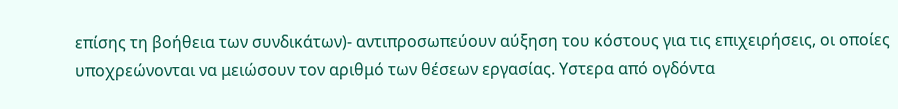επίσης τη βοήθεια των συνδικάτων)- αντιπροσωπεύουν αύξηση του κόστους για τις επιχειρήσεις, οι οποίες υποχρεώνονται να μειώσουν τον αριθμό των θέσεων εργασίας. Υστερα από ογδόντα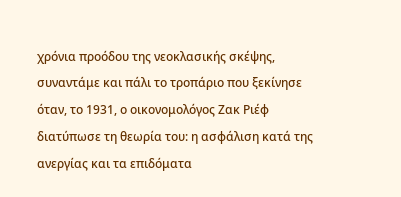χρόνια προόδου της νεοκλασικής σκέψης, συναντάμε και πάλι το τροπάριο που ξεκίνησε όταν, το 1931, ο οικονομολόγος Ζακ Ριέφ διατύπωσε τη θεωρία του: η ασφάλιση κατά της ανεργίας και τα επιδόματα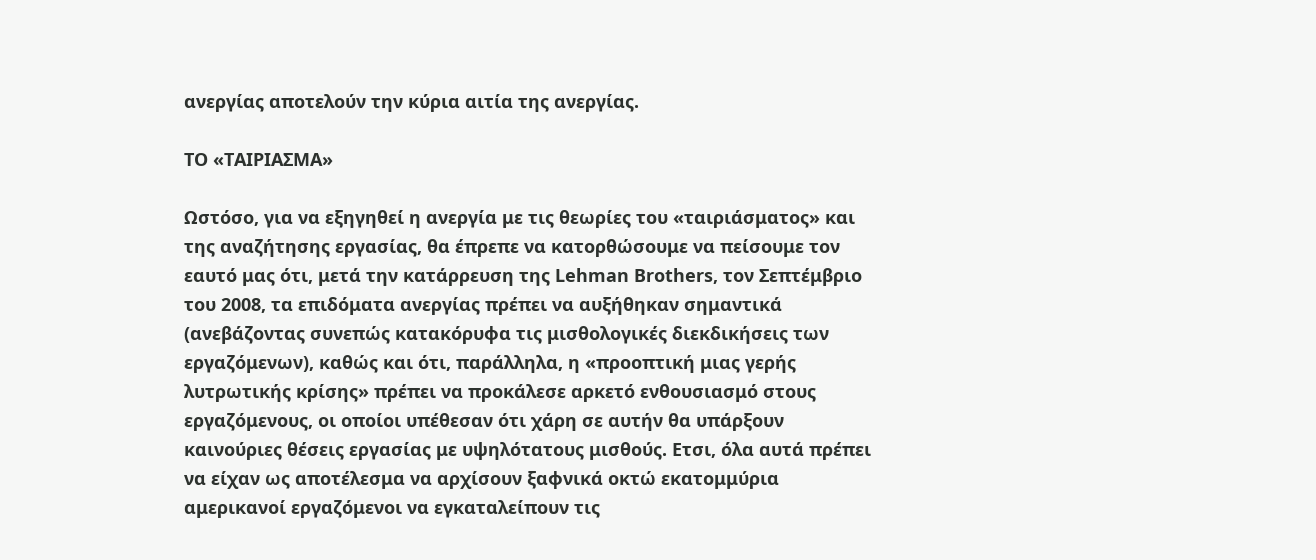ανεργίας αποτελούν την κύρια αιτία της ανεργίας.

ΤΟ «ΤΑΙΡΙΑΣΜΑ»

Ωστόσο, για να εξηγηθεί η ανεργία με τις θεωρίες του «ταιριάσματος» και της αναζήτησης εργασίας, θα έπρεπε να κατορθώσουμε να πείσουμε τον εαυτό μας ότι, μετά την κατάρρευση της Lehman Brothers, τον Σεπτέμβριο του 2008, τα επιδόματα ανεργίας πρέπει να αυξήθηκαν σημαντικά (ανεβάζοντας συνεπώς κατακόρυφα τις μισθολογικές διεκδικήσεις των εργαζόμενων), καθώς και ότι, παράλληλα, η «προοπτική μιας γερής λυτρωτικής κρίσης» πρέπει να προκάλεσε αρκετό ενθουσιασμό στους εργαζόμενους, οι οποίοι υπέθεσαν ότι χάρη σε αυτήν θα υπάρξουν καινούριες θέσεις εργασίας με υψηλότατους μισθούς. Ετσι, όλα αυτά πρέπει να είχαν ως αποτέλεσμα να αρχίσουν ξαφνικά οκτώ εκατομμύρια αμερικανοί εργαζόμενοι να εγκαταλείπουν τις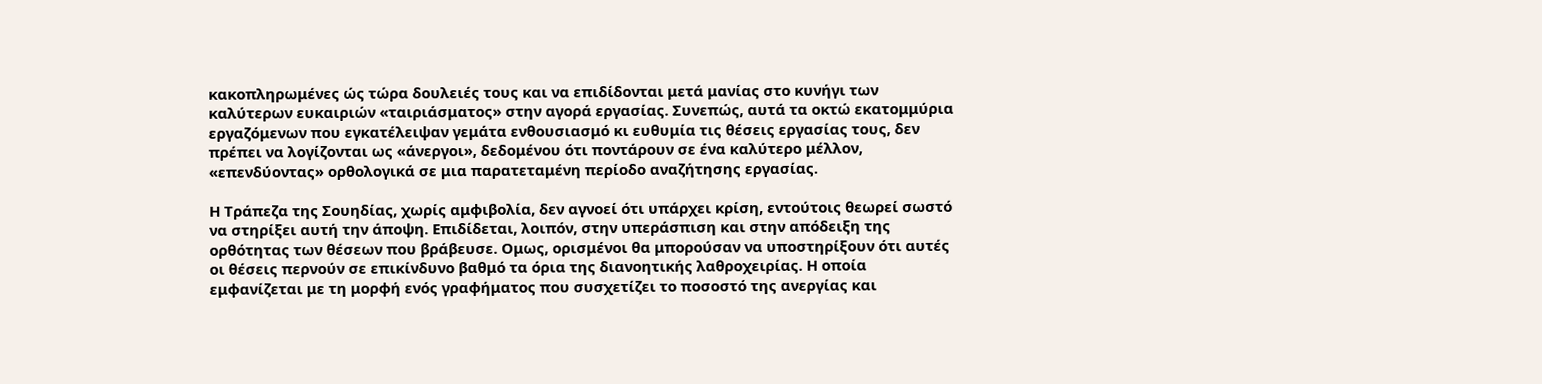κακοπληρωμένες ώς τώρα δουλειές τους και να επιδίδονται μετά μανίας στο κυνήγι των καλύτερων ευκαιριών «ταιριάσματος» στην αγορά εργασίας. Συνεπώς, αυτά τα οκτώ εκατομμύρια εργαζόμενων που εγκατέλειψαν γεμάτα ενθουσιασμό κι ευθυμία τις θέσεις εργασίας τους, δεν πρέπει να λογίζονται ως «άνεργοι», δεδομένου ότι ποντάρουν σε ένα καλύτερο μέλλον, «επενδύοντας» ορθολογικά σε μια παρατεταμένη περίοδο αναζήτησης εργασίας.

Η Τράπεζα της Σουηδίας, χωρίς αμφιβολία, δεν αγνοεί ότι υπάρχει κρίση, εντούτοις θεωρεί σωστό να στηρίξει αυτή την άποψη. Επιδίδεται, λοιπόν, στην υπεράσπιση και στην απόδειξη της ορθότητας των θέσεων που βράβευσε. Ομως, ορισμένοι θα μπορούσαν να υποστηρίξουν ότι αυτές οι θέσεις περνούν σε επικίνδυνο βαθμό τα όρια της διανοητικής λαθροχειρίας. Η οποία εμφανίζεται με τη μορφή ενός γραφήματος που συσχετίζει το ποσοστό της ανεργίας και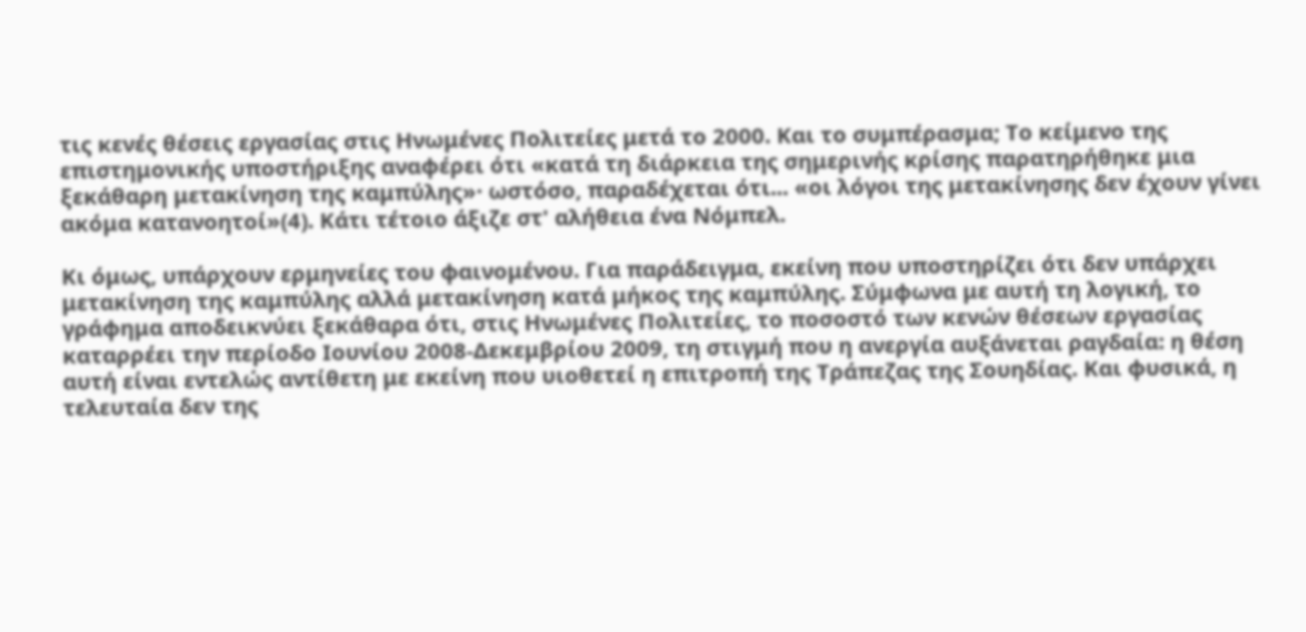τις κενές θέσεις εργασίας στις Ηνωμένες Πολιτείες μετά το 2000. Και το συμπέρασμα; Το κείμενο της επιστημονικής υποστήριξης αναφέρει ότι «κατά τη διάρκεια της σημερινής κρίσης παρατηρήθηκε μια ξεκάθαρη μετακίνηση της καμπύλης»· ωστόσο, παραδέχεται ότι... «οι λόγοι της μετακίνησης δεν έχουν γίνει ακόμα κατανοητοί»(4). Κάτι τέτοιο άξιζε στ' αλήθεια ένα Νόμπελ.

Κι όμως, υπάρχουν ερμηνείες του φαινομένου. Για παράδειγμα, εκείνη που υποστηρίζει ότι δεν υπάρχει μετακίνηση της καμπύλης αλλά μετακίνηση κατά μήκος της καμπύλης. Σύμφωνα με αυτή τη λογική, το γράφημα αποδεικνύει ξεκάθαρα ότι, στις Ηνωμένες Πολιτείες, το ποσοστό των κενών θέσεων εργασίας καταρρέει την περίοδο Ιουνίου 2008-Δεκεμβρίου 2009, τη στιγμή που η ανεργία αυξάνεται ραγδαία: η θέση αυτή είναι εντελώς αντίθετη με εκείνη που υιοθετεί η επιτροπή της Τράπεζας της Σουηδίας. Και φυσικά, η τελευταία δεν της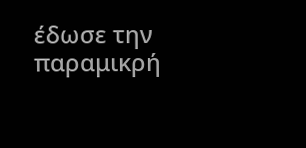έδωσε την παραμικρή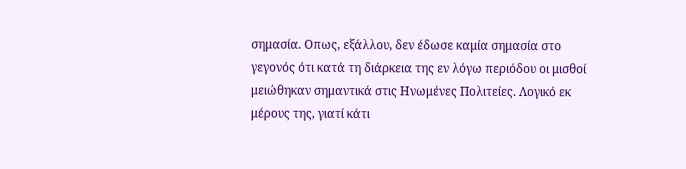σημασία. Οπως, εξάλλου, δεν έδωσε καμία σημασία στο γεγονός ότι κατά τη διάρκεια της εν λόγω περιόδου οι μισθοί μειώθηκαν σημαντικά στις Ηνωμένες Πολιτείες. Λογικό εκ μέρους της, γιατί κάτι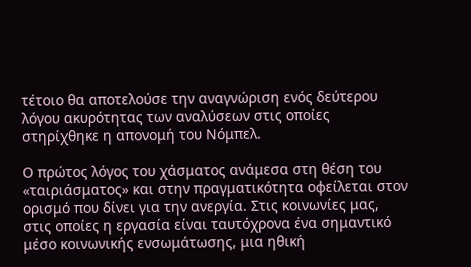τέτοιο θα αποτελούσε την αναγνώριση ενός δεύτερου λόγου ακυρότητας των αναλύσεων στις οποίες στηρίχθηκε η απονομή του Νόμπελ.

Ο πρώτος λόγος του χάσματος ανάμεσα στη θέση του «ταιριάσματος» και στην πραγματικότητα οφείλεται στον ορισμό που δίνει για την ανεργία. Στις κοινωνίες μας, στις οποίες η εργασία είναι ταυτόχρονα ένα σημαντικό μέσο κοινωνικής ενσωμάτωσης, μια ηθική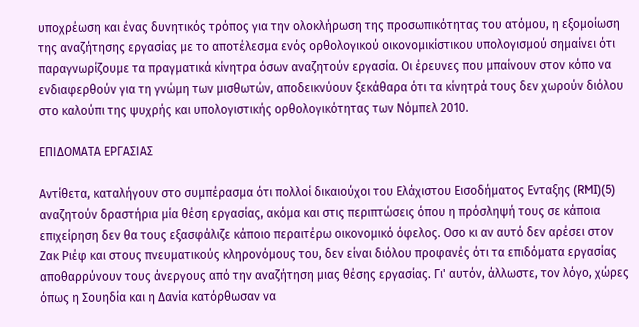υποχρέωση και ένας δυνητικός τρόπος για την ολοκλήρωση της προσωπικότητας του ατόμου, η εξομοίωση της αναζήτησης εργασίας με το αποτέλεσμα ενός ορθολογικού οικονομικίστικου υπολογισμού σημαίνει ότι παραγνωρίζουμε τα πραγματικά κίνητρα όσων αναζητούν εργασία. Οι έρευνες που μπαίνουν στον κόπο να ενδιαφερθούν για τη γνώμη των μισθωτών, αποδεικνύουν ξεκάθαρα ότι τα κίνητρά τους δεν χωρούν διόλου στο καλούπι της ψυχρής και υπολογιστικής ορθολογικότητας των Νόμπελ 2010.

ΕΠΙΔΟΜΑΤΑ ΕΡΓΑΣΙΑΣ

Αντίθετα, καταλήγουν στο συμπέρασμα ότι πολλοί δικαιούχοι του Ελάχιστου Εισοδήματος Ενταξης (RMI)(5) αναζητούν δραστήρια μία θέση εργασίας, ακόμα και στις περιπτώσεις όπου η πρόσληψή τους σε κάποια επιχείρηση δεν θα τους εξασφάλιζε κάποιο περαιτέρω οικονομικό όφελος. Οσο κι αν αυτό δεν αρέσει στον Ζακ Ριέφ και στους πνευματικούς κληρονόμους του, δεν είναι διόλου προφανές ότι τα επιδόματα εργασίας αποθαρρύνουν τους άνεργους από την αναζήτηση μιας θέσης εργασίας. Γι' αυτόν, άλλωστε, τον λόγο, χώρες όπως η Σουηδία και η Δανία κατόρθωσαν να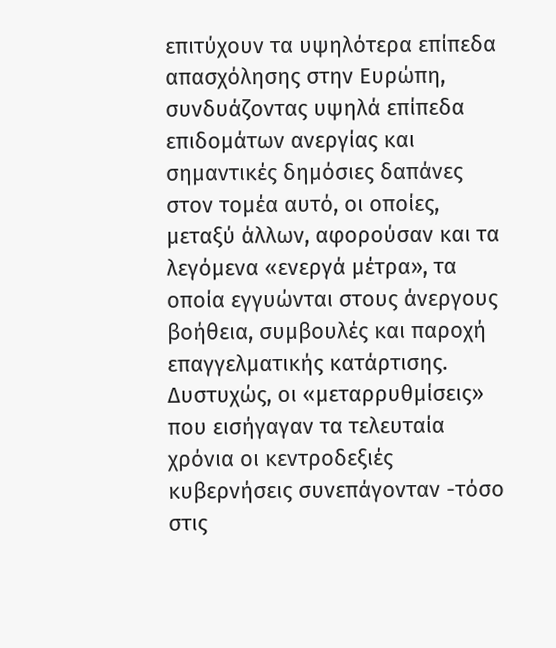επιτύχουν τα υψηλότερα επίπεδα απασχόλησης στην Ευρώπη, συνδυάζοντας υψηλά επίπεδα επιδομάτων ανεργίας και σημαντικές δημόσιες δαπάνες στον τομέα αυτό, οι οποίες, μεταξύ άλλων, αφορούσαν και τα λεγόμενα «ενεργά μέτρα», τα οποία εγγυώνται στους άνεργους βοήθεια, συμβουλές και παροχή επαγγελματικής κατάρτισης. Δυστυχώς, οι «μεταρρυθμίσεις» που εισήγαγαν τα τελευταία χρόνια οι κεντροδεξιές κυβερνήσεις συνεπάγονταν -τόσο στις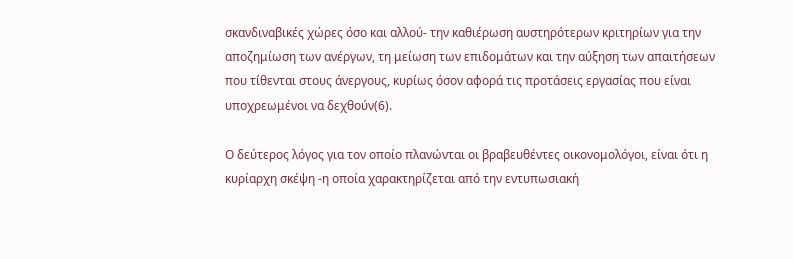σκανδιναβικές χώρες όσο και αλλού- την καθιέρωση αυστηρότερων κριτηρίων για την αποζημίωση των ανέργων, τη μείωση των επιδομάτων και την αύξηση των απαιτήσεων που τίθενται στους άνεργους, κυρίως όσον αφορά τις προτάσεις εργασίας που είναι υποχρεωμένοι να δεχθούν(6).

Ο δεύτερος λόγος για τον οποίο πλανώνται οι βραβευθέντες οικονομολόγοι, είναι ότι η κυρίαρχη σκέψη -η οποία χαρακτηρίζεται από την εντυπωσιακή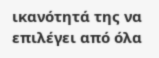ικανότητά της να επιλέγει από όλα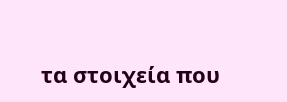τα στοιχεία που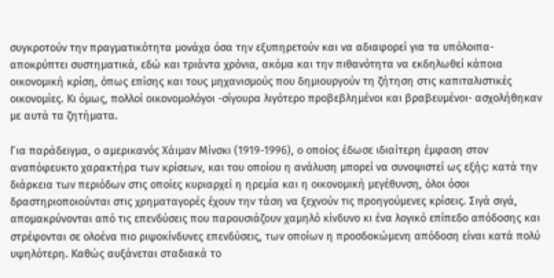συγκροτούν την πραγματικότητα μονάχα όσα την εξυπηρετούν και να αδιαφορεί για τα υπόλοιπα- αποκρύπτει συστηματικά, εδώ και τριάντα χρόνια, ακόμα και την πιθανότητα να εκδηλωθεί κάποια οικονομική κρίση, όπως επίσης και τους μηχανισμούς που δημιουργούν τη ζήτηση στις καπιταλιστικές οικονομίες. Κι όμως, πολλοί οικονομολόγοι -σίγουρα λιγότερο προβεβλημένοι και βραβευμένοι- ασχολήθηκαν με αυτά τα ζητήματα.

Για παράδειγμα, ο αμερικανός Χάιμαν Μίνσκι (1919-1996), ο οποίος έδωσε ιδιαίτερη έμφαση στον αναπόφευκτο χαρακτήρα των κρίσεων, και του οποίου η ανάλυση μπορεί να συνοψιστεί ως εξής: κατά την διάρκεια των περιόδων στις οποίες κυριαρχεί η ηρεμία και η οικονομική μεγέθυνση, όλοι όσοι δραστηριοποιούνται στις χρηματαγορές έχουν την τάση να ξεχνούν τις προηγούμενες κρίσεις. Σιγά σιγά, απομακρύνονται από τις επενδύσεις που παρουσιάζουν χαμηλό κίνδυνο κι ένα λογικό επίπεδο απόδοσης και στρέφονται σε ολοένα πιο ριψοκίνδυνες επενδύσεις, των οποίων η προσδοκώμενη απόδοση είναι κατά πολύ υψηλότερη. Καθώς αυξάνεται σταδιακά το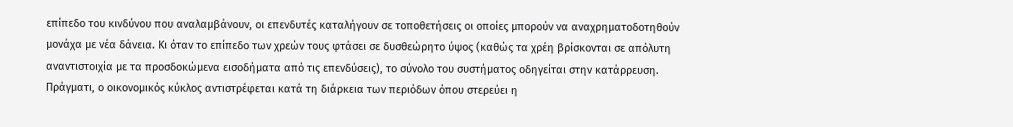επίπεδο του κινδύνου που αναλαμβάνουν, οι επενδυτές καταλήγουν σε τοποθετήσεις οι οποίες μπορούν να αναχρηματοδοτηθούν μονάχα με νέα δάνεια. Κι όταν το επίπεδο των χρεών τους φτάσει σε δυσθεώρητο ύψος (καθώς τα χρέη βρίσκονται σε απόλυτη αναντιστοιχία με τα προσδοκώμενα εισοδήματα από τις επενδύσεις), το σύνολο του συστήματος οδηγείται στην κατάρρευση. Πράγματι, ο οικονομικός κύκλος αντιστρέφεται κατά τη διάρκεια των περιόδων όπου στερεύει η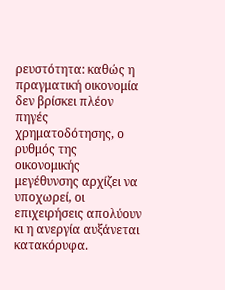ρευστότητα: καθώς η πραγματική οικονομία δεν βρίσκει πλέον πηγές χρηματοδότησης, ο ρυθμός της οικονομικής μεγέθυνσης αρχίζει να υποχωρεί, οι επιχειρήσεις απολύουν κι η ανεργία αυξάνεται κατακόρυφα.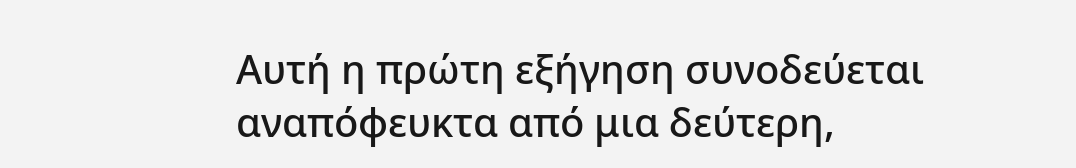Αυτή η πρώτη εξήγηση συνοδεύεται αναπόφευκτα από μια δεύτερη,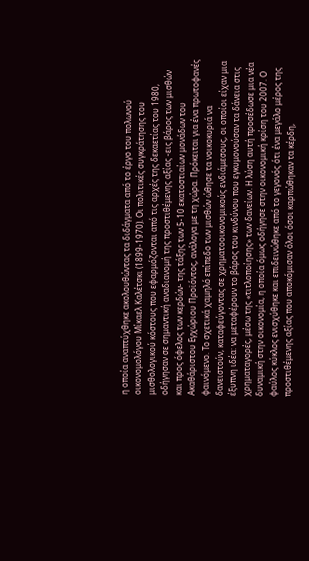η οποία αναπτύχθηκε ακολουθώντας τα διδάγματα από το έργο του πολωνού οικονομολόγου Μίκαελ Καλέτσκι (1899-1970). Οι πολιτικές συγκράτησης του μισθολογικού κόστους που εφαρμόζονται από τις αρχές της δεκαετίας του 1980, οδήγησαν σε σημαντική αναδιανομή της προστιθέμενης αξίας -εις βάρος των μισθών και προς όφελος των κερδών- της τάξης των 5-10 εκατοστιαίων μονάδων του Ακαθάριστου Εγχώριου Προϊόντος, ανάλογα με τη χώρα. Πρόκειται για ένα πρωτοφανές φαινόμενο. Το σχετικά χαμηλό επίπεδο των μισθών ώθησε τα νοικοκυριά να δανειστούν, καταφεύγοντας σε χρηματοοικονομικούς ενδιάμεσους, οι οποίοι είχαν μια έξυπνη ιδέα: να μεταφέρουν το βάρος του κινδύνου που εγκυμονούσαν τα δάνεια στις χρηματαγορές, μέσω της «τιτλοποίησης» των δανείων. Η λύση αυτή προσέδωσε μια νέα δυναμική στην οικονομία, η οποία όμως οδήγησε στην οικονομική κρίση του 2007. Ο φαύλος κύκλος ενισχύθηκε και επιδεινώθηκε από το γεγονός ότι ένα μεγάλο μέρος της προστιθέμενης αξίας που αποκόμισαν όλοι όσοι καρπώθηκαν τα κέρδη,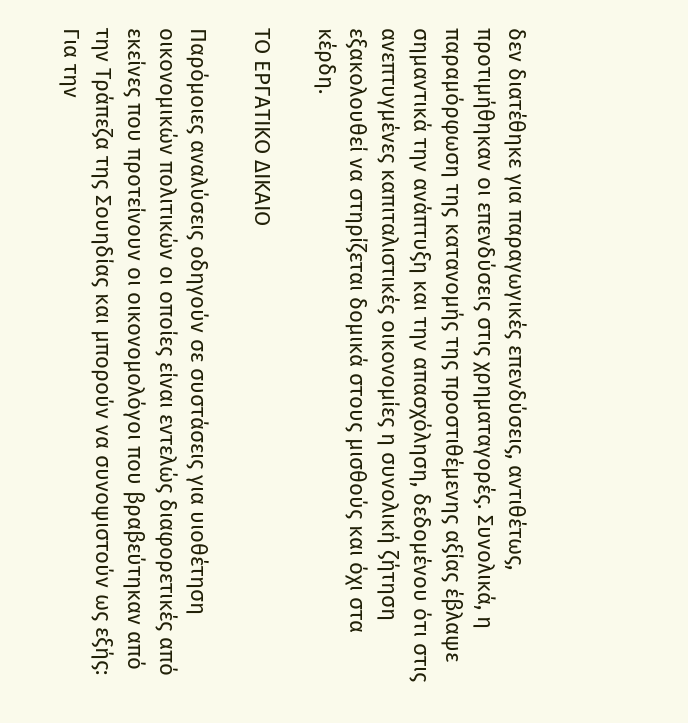δεν διατέθηκε για παραγωγικές επενδύσεις, αντιθέτως, προτιμήθηκαν οι επενδύσεις στις χρηματαγορές. Συνολικά, η παραμόρφωση της κατανομής της προστιθέμενης αξίας έβλαψε σημαντικά την ανάπτυξη και την απασχόληση, δεδομένου ότι στις ανεπτυγμένες καπιταλιστικές οικονομίες η συνολική ζήτηση εξακολουθεί να στηρίζεται δομικά στους μισθούς και όχι στα κέρδη.

ΤΟ ΕΡΓΑΤΙΚΟ ΔΙΚΑΙΟ

Παρόμοιες αναλύσεις οδηγούν σε συστάσεις για υιοθέτηση οικονομικών πολιτικών οι οποίες είναι εντελώς διαφορετικές από εκείνες που προτείνουν οι οικονομολόγοι που βραβεύτηκαν από την Τράπεζα της Σουηδίας και μπορούν να συνοψιστούν ως εξής: Για την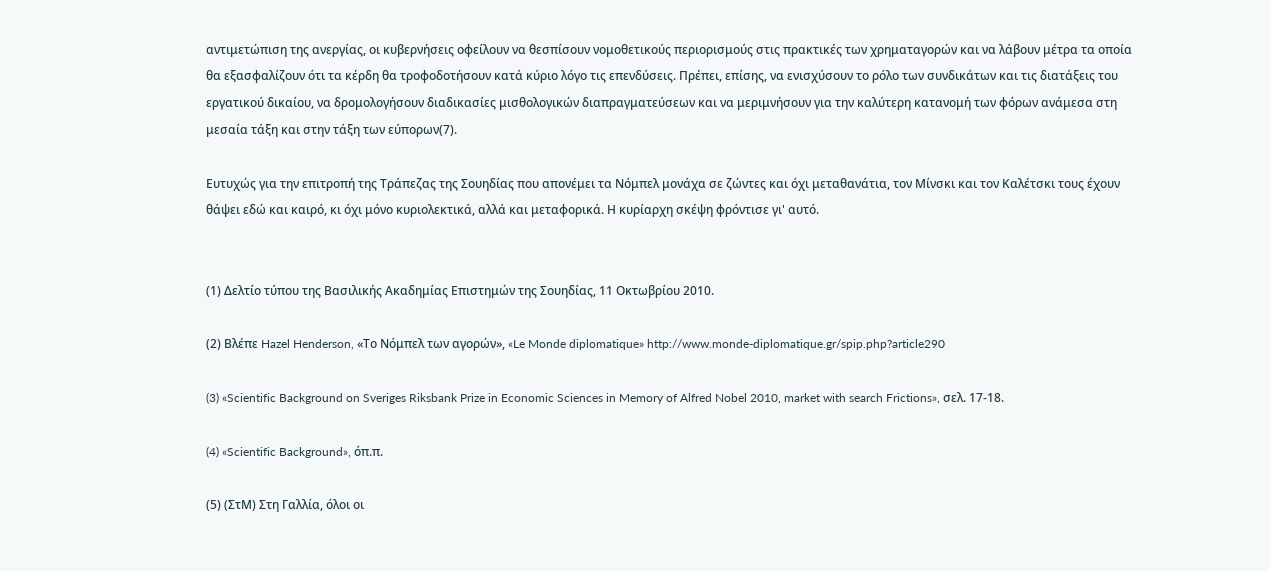αντιμετώπιση της ανεργίας, οι κυβερνήσεις οφείλουν να θεσπίσουν νομοθετικούς περιορισμούς στις πρακτικές των χρηματαγορών και να λάβουν μέτρα τα οποία θα εξασφαλίζουν ότι τα κέρδη θα τροφοδοτήσουν κατά κύριο λόγο τις επενδύσεις. Πρέπει, επίσης, να ενισχύσουν το ρόλο των συνδικάτων και τις διατάξεις του εργατικού δικαίου, να δρομολογήσουν διαδικασίες μισθολογικών διαπραγματεύσεων και να μεριμνήσουν για την καλύτερη κατανομή των φόρων ανάμεσα στη μεσαία τάξη και στην τάξη των εύπορων(7).

Ευτυχώς για την επιτροπή της Τράπεζας της Σουηδίας που απονέμει τα Νόμπελ μονάχα σε ζώντες και όχι μεταθανάτια, τον Μίνσκι και τον Καλέτσκι τους έχουν θάψει εδώ και καιρό, κι όχι μόνο κυριολεκτικά, αλλά και μεταφορικά. Η κυρίαρχη σκέψη φρόντισε γι' αυτό.


(1) Δελτίο τύπου της Βασιλικής Ακαδημίας Επιστημών της Σουηδίας, 11 Οκτωβρίου 2010.

(2) Βλέπε Hazel Henderson, «Το Νόμπελ των αγορών», «Le Monde diplomatique» http://www.monde-diplomatique.gr/spip.php?article290

(3) «Scientific Background on Sveriges Riksbank Prize in Economic Sciences in Memory of Alfred Nobel 2010, market with search Frictions», σελ. 17-18.

(4) «Scientific Background», όπ.π.

(5) (ΣτΜ) Στη Γαλλία, όλοι οι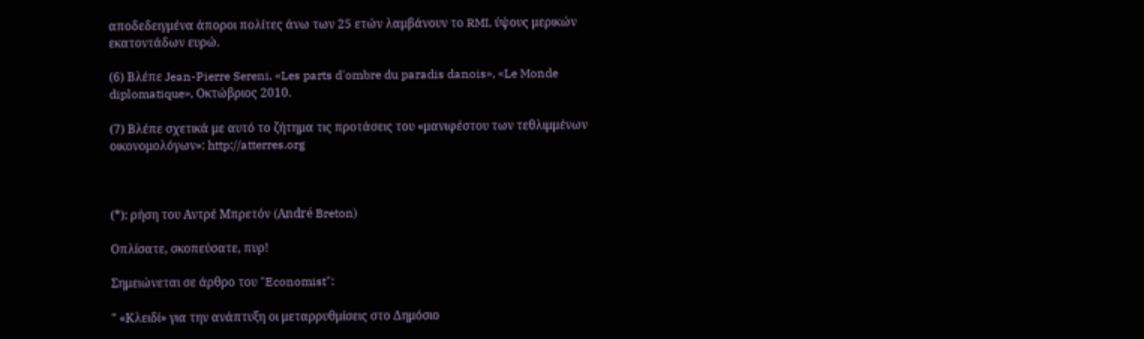αποδεδειγμένα άποροι πολίτες άνω των 25 ετών λαμβάνουν το RMI, ύψους μερικών εκατοντάδων ευρώ.

(6) Βλέπε Jean-Pierre Sereni, «Les parts d'ombre du paradis danois», «Le Monde diplomatique», Οκτώβριος 2010.

(7) Βλέπε σχετικά με αυτό το ζήτημα τις προτάσεις του «μανιφέστου των τεθλιμμένων οικονομολόγων»: http://atterres.org



(*): ρήση του Αντρέ Μπρετόν (André Breton)

Oπλίσατε, σκοπεύσατε, πυρ!

Σημειώνεται σε άρθρο του "Economist":

" «Κλειδί» για την ανάπτυξη οι μεταρρυθμίσεις στο Δημόσιο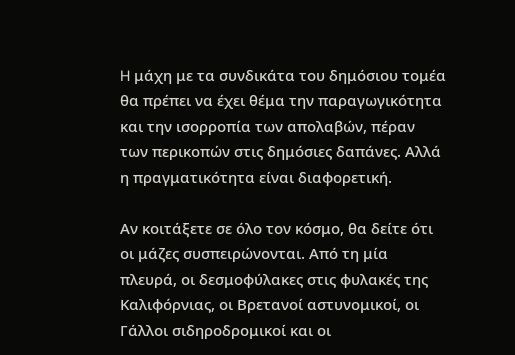H μάχη με τα συνδικάτα του δημόσιου τομέα θα πρέπει να έχει θέμα την παραγωγικότητα και την ισορροπία των απολαβών, πέραν των περικοπών στις δημόσιες δαπάνες. Αλλά η πραγματικότητα είναι διαφορετική.

Αν κοιτάξετε σε όλο τον κόσμο, θα δείτε ότι οι μάζες συσπειρώνονται. Από τη μία πλευρά, οι δεσμοφύλακες στις φυλακές της Καλιφόρνιας, οι Βρετανοί αστυνομικοί, οι Γάλλοι σιδηροδρομικοί και οι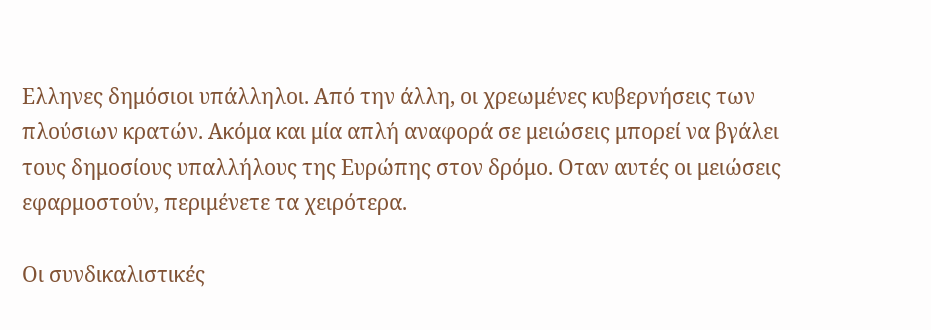Ελληνες δημόσιοι υπάλληλοι. Από την άλλη, οι χρεωμένες κυβερνήσεις των πλούσιων κρατών. Ακόμα και μία απλή αναφορά σε μειώσεις μπορεί να βγάλει τους δημοσίους υπαλλήλους της Ευρώπης στον δρόμο. Οταν αυτές οι μειώσεις εφαρμοστούν, περιμένετε τα χειρότερα.

Οι συνδικαλιστικές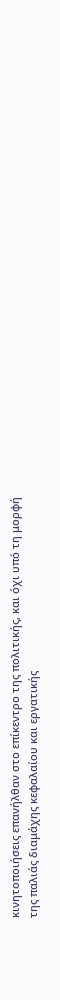κινητοποιήσεις επανήλθαν στο επίκεντρο της πολιτικής, και όχι υπό τη μορφή της παλιάς διαμάχης κεφαλαίου και εργατικής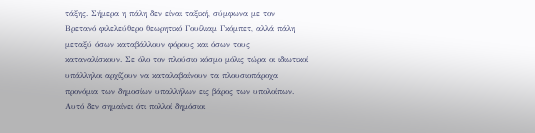τάξης. Σήμερα η πάλη δεν είναι ταξική, σύμφωνα με τον Βρετανό φιλελεύθερο θεωρητικό Γουίλιαμ Γκόμπετ, αλλά πάλη μεταξύ όσων καταβάλλουν φόρους και όσων τους καταναλίσκουν. Σε όλο τον πλούσιο κόσμο μόλις τώρα οι ιδιωτικοί υπάλληλοι αρχίζουν να καταλαβαίνουν τα πλουσιοπάροχα προνόμια των δημοσίων υπαλλήλων εις βάρος των υπολοίπων. Αυτό δεν σημαίνει ότι πολλοί δημόσιοι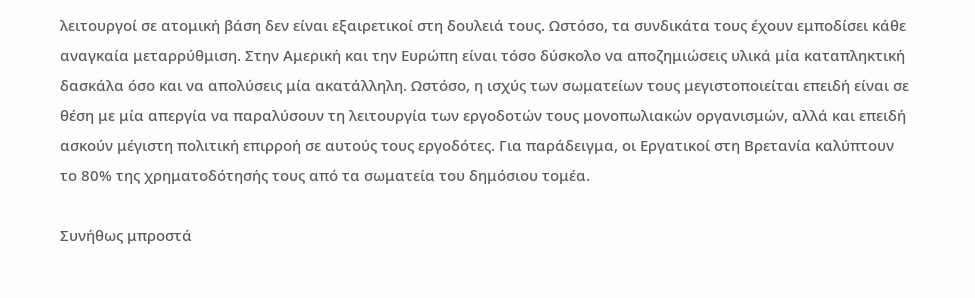λειτουργοί σε ατομική βάση δεν είναι εξαιρετικοί στη δουλειά τους. Ωστόσο, τα συνδικάτα τους έχουν εμποδίσει κάθε αναγκαία μεταρρύθμιση. Στην Αμερική και την Ευρώπη είναι τόσο δύσκολο να αποζημιώσεις υλικά μία καταπληκτική δασκάλα όσο και να απολύσεις μία ακατάλληλη. Ωστόσο, η ισχύς των σωματείων τους μεγιστοποιείται επειδή είναι σε θέση με μία απεργία να παραλύσουν τη λειτουργία των εργοδοτών τους μονοπωλιακών οργανισμών, αλλά και επειδή ασκούν μέγιστη πολιτική επιρροή σε αυτούς τους εργοδότες. Για παράδειγμα, οι Εργατικοί στη Βρετανία καλύπτουν το 80% της χρηματοδότησής τους από τα σωματεία του δημόσιου τομέα.

Συνήθως μπροστά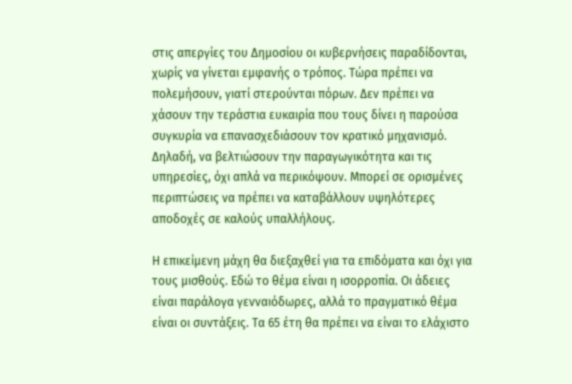στις απεργίες του Δημοσίου οι κυβερνήσεις παραδίδονται, χωρίς να γίνεται εμφανής ο τρόπος. Τώρα πρέπει να πολεμήσουν, γιατί στερούνται πόρων. Δεν πρέπει να χάσουν την τεράστια ευκαιρία που τους δίνει η παρούσα συγκυρία να επανασχεδιάσουν τον κρατικό μηχανισμό. Δηλαδή, να βελτιώσουν την παραγωγικότητα και τις υπηρεσίες, όχι απλά να περικόψουν. Μπορεί σε ορισμένες περιπτώσεις να πρέπει να καταβάλλουν υψηλότερες αποδοχές σε καλούς υπαλλήλους.

Η επικείμενη μάχη θα διεξαχθεί για τα επιδόματα και όχι για τους μισθούς. Εδώ το θέμα είναι η ισορροπία. Οι άδειες είναι παράλογα γενναιόδωρες, αλλά το πραγματικό θέμα είναι οι συντάξεις. Τα 65 έτη θα πρέπει να είναι το ελάχιστο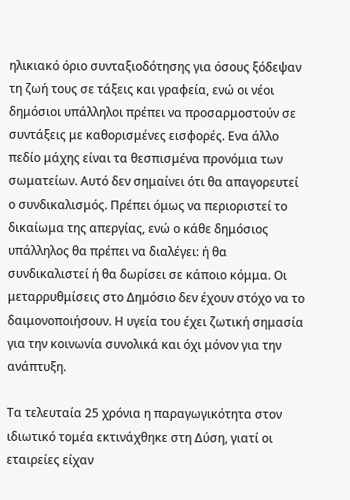ηλικιακό όριο συνταξιοδότησης για όσους ξόδεψαν τη ζωή τους σε τάξεις και γραφεία, ενώ οι νέοι δημόσιοι υπάλληλοι πρέπει να προσαρμοστούν σε συντάξεις με καθορισμένες εισφορές. Ενα άλλο πεδίο μάχης είναι τα θεσπισμένα προνόμια των σωματείων. Αυτό δεν σημαίνει ότι θα απαγορευτεί ο συνδικαλισμός. Πρέπει όμως να περιοριστεί το δικαίωμα της απεργίας, ενώ ο κάθε δημόσιος υπάλληλος θα πρέπει να διαλέγει: ή θα συνδικαλιστεί ή θα δωρίσει σε κάποιο κόμμα. Οι μεταρρυθμίσεις στο Δημόσιο δεν έχουν στόχο να το δαιμονοποιήσουν. Η υγεία του έχει ζωτική σημασία για την κοινωνία συνολικά και όχι μόνον για την ανάπτυξη.

Τα τελευταία 25 χρόνια η παραγωγικότητα στον ιδιωτικό τομέα εκτινάχθηκε στη Δύση, γιατί οι εταιρείες είχαν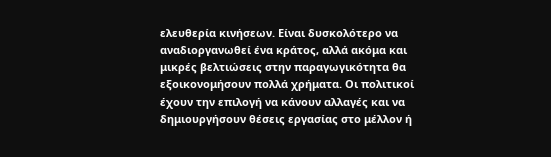ελευθερία κινήσεων. Είναι δυσκολότερο να αναδιοργανωθεί ένα κράτος, αλλά ακόμα και μικρές βελτιώσεις στην παραγωγικότητα θα εξοικονομήσουν πολλά χρήματα. Οι πολιτικοί έχουν την επιλογή να κάνουν αλλαγές και να δημιουργήσουν θέσεις εργασίας στο μέλλον ή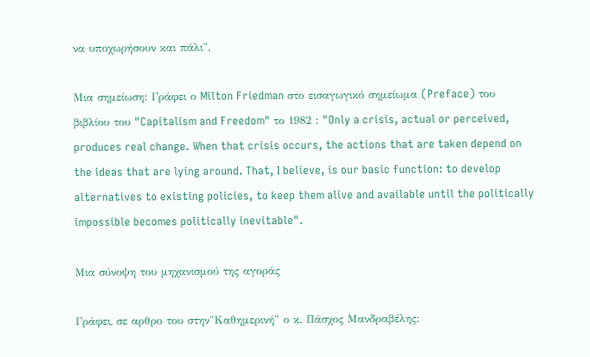να υποχωρήσουν και πάλι".

Μια σημείωση: Γράφει ο Milton Friedman στο εισαγωγικό σημείωμα (Preface) του βιβλίου του "Capitalism and Freedom" το 1982 : "Only a crisis, actual or perceived, produces real change. When that crisis occurs, the actions that are taken depend on the ideas that are lying around. That, I believe, is our basic function: to develop alternatives to existing policies, to keep them alive and available until the politically impossible becomes politically inevitable".

Μια σύνοψη του μηχανισμού της αγοράς

Γράφει, σε αρθρο του στην"Καθημερινή" ο κ. Πάσχος Μανδραβέλης: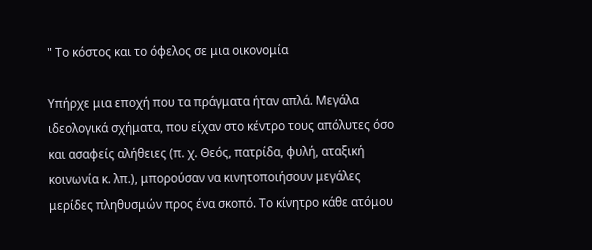" Το κόστος και το όφελος σε μια οικονομία

Υπήρχε μια εποχή που τα πράγματα ήταν απλά. Μεγάλα ιδεολογικά σχήματα, που είχαν στο κέντρο τους απόλυτες όσο και ασαφείς αλήθειες (π. χ. Θεός, πατρίδα, φυλή, αταξική κοινωνία κ. λπ.), μπορούσαν να κινητοποιήσουν μεγάλες μερίδες πληθυσμών προς ένα σκοπό. Το κίνητρο κάθε ατόμου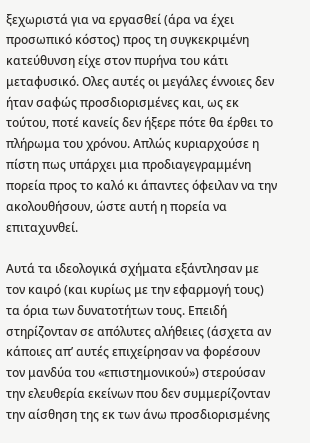ξεχωριστά για να εργασθεί (άρα να έχει προσωπικό κόστος) προς τη συγκεκριμένη κατεύθυνση είχε στον πυρήνα του κάτι μεταφυσικό. Ολες αυτές οι μεγάλες έννοιες δεν ήταν σαφώς προσδιορισμένες και, ως εκ τούτου, ποτέ κανείς δεν ήξερε πότε θα έρθει το πλήρωμα του χρόνου. Απλώς κυριαρχούσε η πίστη πως υπάρχει μια προδιαγεγραμμένη πορεία προς το καλό κι άπαντες όφειλαν να την ακολουθήσουν, ώστε αυτή η πορεία να επιταχυνθεί.

Αυτά τα ιδεολογικά σχήματα εξάντλησαν με τον καιρό (και κυρίως με την εφαρμογή τους) τα όρια των δυνατοτήτων τους. Επειδή στηρίζονταν σε απόλυτες αλήθειες (άσχετα αν κάποιες απ’ αυτές επιχείρησαν να φορέσουν τον μανδύα του «επιστημονικού») στερούσαν την ελευθερία εκείνων που δεν συμμερίζονταν την αίσθηση της εκ των άνω προσδιορισμένης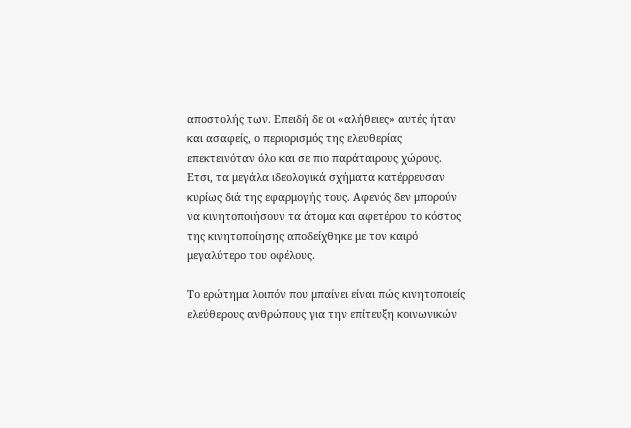αποστολής των. Επειδή δε οι «αλήθειες» αυτές ήταν και ασαφείς, ο περιορισμός της ελευθερίας επεκτεινόταν όλο και σε πιο παράταιρους χώρους. Ετσι, τα μεγάλα ιδεολογικά σχήματα κατέρρευσαν κυρίως διά της εφαρμογής τους. Αφενός δεν μπορούν να κινητοποιήσουν τα άτομα και αφετέρου το κόστος της κινητοποίησης αποδείχθηκε με τον καιρό μεγαλύτερο του οφέλους.

Το ερώτημα λοιπόν που μπαίνει είναι πώς κινητοποιείς ελεύθερους ανθρώπους για την επίτευξη κοινωνικών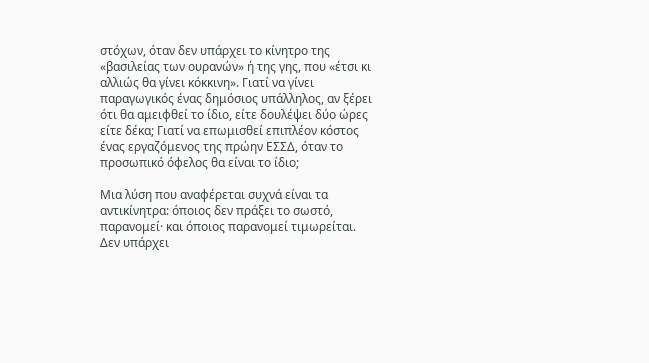στόχων, όταν δεν υπάρχει το κίνητρο της «βασιλείας των ουρανών» ή της γης, που «έτσι κι αλλιώς θα γίνει κόκκινη». Γιατί να γίνει παραγωγικός ένας δημόσιος υπάλληλος, αν ξέρει ότι θα αμειφθεί το ίδιο, είτε δουλέψει δύο ώρες είτε δέκα; Γιατί να επωμισθεί επιπλέον κόστος ένας εργαζόμενος της πρώην ΕΣΣΔ, όταν το προσωπικό όφελος θα είναι το ίδιο;

Μια λύση που αναφέρεται συχνά είναι τα αντικίνητρα: όποιος δεν πράξει το σωστό, παρανομεί· και όποιος παρανομεί τιμωρείται. Δεν υπάρχει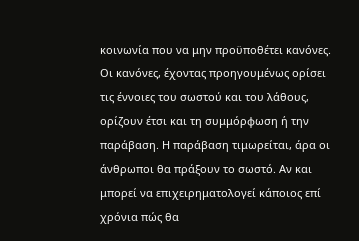κοινωνία που να μην προϋποθέτει κανόνες. Οι κανόνες, έχοντας προηγουμένως ορίσει τις έννοιες του σωστού και του λάθους, ορίζουν έτσι και τη συμμόρφωση ή την παράβαση. Η παράβαση τιμωρείται, άρα οι άνθρωποι θα πράξουν το σωστό. Αν και μπορεί να επιχειρηματολογεί κάποιος επί χρόνια πώς θα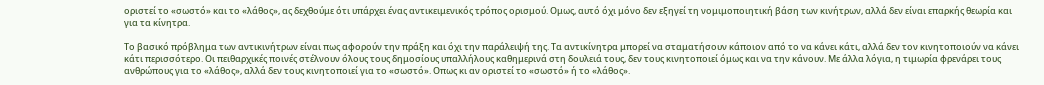οριστεί το «σωστό» και το «λάθος», ας δεχθούμε ότι υπάρχει ένας αντικειμενικός τρόπος ορισμού. Ομως, αυτό όχι μόνο δεν εξηγεί τη νομιμοποιητική βάση των κινήτρων, αλλά δεν είναι επαρκής θεωρία και για τα κίνητρα.

Το βασικό πρόβλημα των αντικινήτρων είναι πως αφορούν την πράξη και όχι την παράλειψή της. Τα αντικίνητρα μπορεί να σταματήσουν κάποιον από το να κάνει κάτι, αλλά δεν τον κινητοποιούν να κάνει κάτι περισσότερο. Οι πειθαρχικές ποινές στέλνουν όλους τους δημοσίους υπαλλήλους καθημερινά στη δουλειά τους, δεν τους κινητοποιεί όμως και να την κάνουν. Με άλλα λόγια, η τιμωρία φρενάρει τους ανθρώπους για το «λάθος», αλλά δεν τους κινητοποιεί για το «σωστό». Οπως κι αν οριστεί το «σωστό» ή το «λάθος».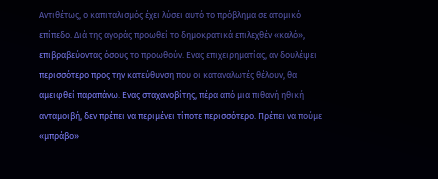Αντιθέτως, ο καπιταλισμός έχει λύσει αυτό το πρόβλημα σε ατομικό επίπεδο. Διά της αγοράς προωθεί το δημοκρατικά επιλεχθέν «καλό», επιβραβεύοντας όσους το προωθούν. Ενας επιχειρηματίας, αν δουλέψει περισσότερο προς την κατεύθυνση που οι καταναλωτές θέλουν, θα αμειφθεί παραπάνω. Ενας σταχανοβίτης, πέρα από μια πιθανή ηθική ανταμοιβή, δεν πρέπει να περιμένει τίποτε περισσότερο. Πρέπει να πούμε «μπράβο»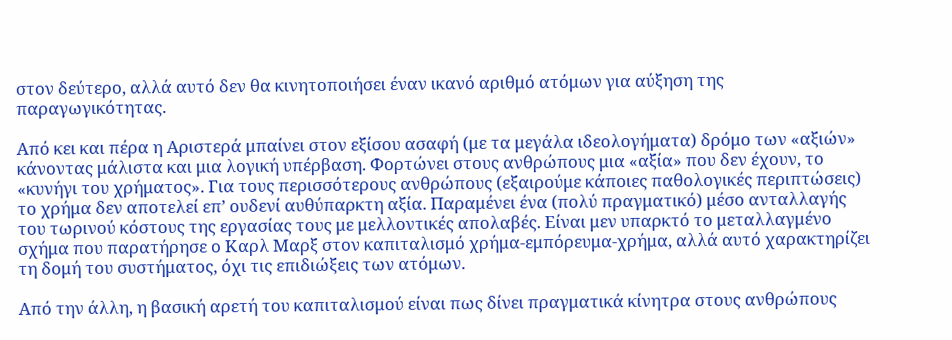στον δεύτερο, αλλά αυτό δεν θα κινητοποιήσει έναν ικανό αριθμό ατόμων για αύξηση της παραγωγικότητας.

Από κει και πέρα η Αριστερά μπαίνει στον εξίσου ασαφή (με τα μεγάλα ιδεολογήματα) δρόμο των «αξιών» κάνοντας μάλιστα και μια λογική υπέρβαση. Φορτώνει στους ανθρώπους μια «αξία» που δεν έχουν, το «κυνήγι του χρήματος». Για τους περισσότερους ανθρώπους (εξαιρούμε κάποιες παθολογικές περιπτώσεις) το χρήμα δεν αποτελεί επ’ ουδενί αυθύπαρκτη αξία. Παραμένει ένα (πολύ πραγματικό) μέσο ανταλλαγής του τωρινού κόστους της εργασίας τους με μελλοντικές απολαβές. Είναι μεν υπαρκτό το μεταλλαγμένο σχήμα που παρατήρησε ο Καρλ Μαρξ στον καπιταλισμό χρήμα-εμπόρευμα-χρήμα, αλλά αυτό χαρακτηρίζει τη δομή του συστήματος, όχι τις επιδιώξεις των ατόμων.

Από την άλλη, η βασική αρετή του καπιταλισμού είναι πως δίνει πραγματικά κίνητρα στους ανθρώπους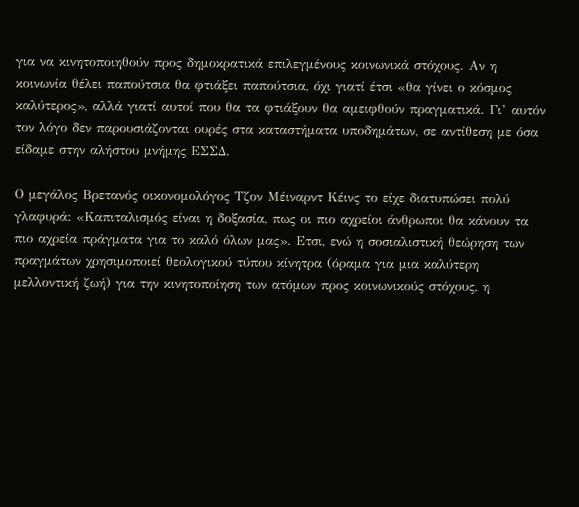για να κινητοποιηθούν προς δημοκρατικά επιλεγμένους κοινωνικά στόχους. Αν η κοινωνία θέλει παπούτσια θα φτιάξει παπούτσια, όχι γιατί έτσι «θα γίνει ο κόσμος καλύτερος», αλλά γιατί αυτοί που θα τα φτιάξουν θα αμειφθούν πραγματικά. Γι’ αυτόν τον λόγο δεν παρουσιάζονται ουρές στα καταστήματα υποδημάτων, σε αντίθεση με όσα είδαμε στην αλήστου μνήμης ΕΣΣΔ.

Ο μεγάλος Βρετανός οικονομολόγος Τζον Μέιναρντ Κέινς το είχε διατυπώσει πολύ γλαφυρά: «Καπιταλισμός είναι η δοξασία, πως οι πιο αχρείοι άνθρωποι θα κάνουν τα πιο αχρεία πράγματα για το καλό όλων μας». Ετσι, ενώ η σοσιαλιστική θεώρηση των πραγμάτων χρησιμοποιεί θεολογικού τύπου κίνητρα (όραμα για μια καλύτερη μελλοντική ζωή) για την κινητοποίηση των ατόμων προς κοινωνικούς στόχους, η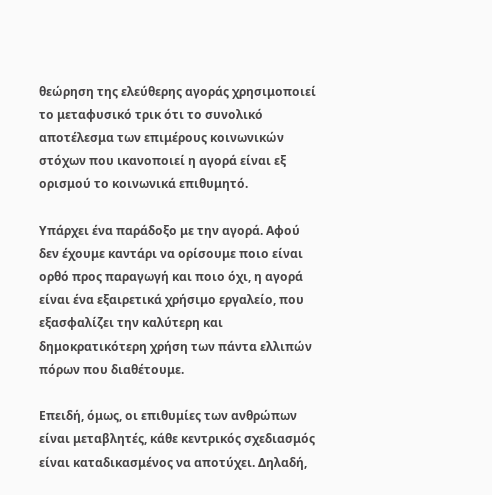θεώρηση της ελεύθερης αγοράς χρησιμοποιεί το μεταφυσικό τρικ ότι το συνολικό αποτέλεσμα των επιμέρους κοινωνικών στόχων που ικανοποιεί η αγορά είναι εξ ορισμού το κοινωνικά επιθυμητό.

Υπάρχει ένα παράδοξο με την αγορά. Αφού δεν έχουμε καντάρι να ορίσουμε ποιο είναι ορθό προς παραγωγή και ποιο όχι, η αγορά είναι ένα εξαιρετικά χρήσιμο εργαλείο, που εξασφαλίζει την καλύτερη και δημοκρατικότερη χρήση των πάντα ελλιπών πόρων που διαθέτουμε.

Επειδή, όμως, οι επιθυμίες των ανθρώπων είναι μεταβλητές, κάθε κεντρικός σχεδιασμός είναι καταδικασμένος να αποτύχει. Δηλαδή,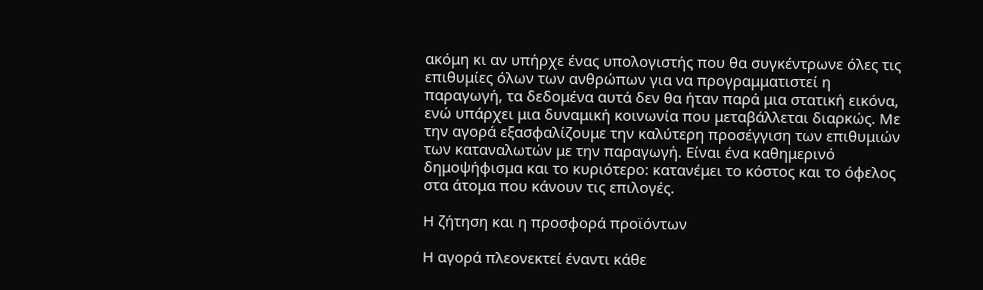ακόμη κι αν υπήρχε ένας υπολογιστής που θα συγκέντρωνε όλες τις επιθυμίες όλων των ανθρώπων για να προγραμματιστεί η παραγωγή, τα δεδομένα αυτά δεν θα ήταν παρά μια στατική εικόνα, ενώ υπάρχει μια δυναμική κοινωνία που μεταβάλλεται διαρκώς. Με την αγορά εξασφαλίζουμε την καλύτερη προσέγγιση των επιθυμιών των καταναλωτών με την παραγωγή. Είναι ένα καθημερινό δημοψήφισμα και το κυριότερο: κατανέμει το κόστος και το όφελος στα άτομα που κάνουν τις επιλογές.

Η ζήτηση και η προσφορά προϊόντων

Η αγορά πλεονεκτεί έναντι κάθε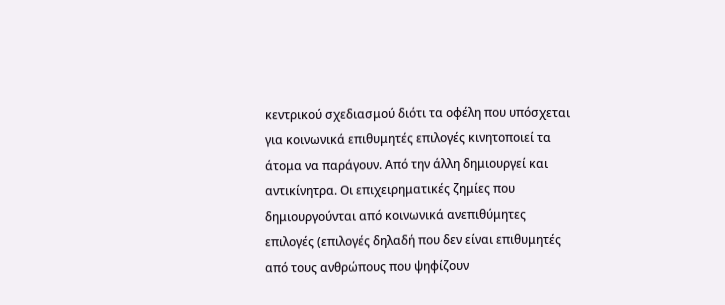κεντρικού σχεδιασμού διότι τα οφέλη που υπόσχεται για κοινωνικά επιθυμητές επιλογές κινητοποιεί τα άτομα να παράγουν. Από την άλλη δημιουργεί και αντικίνητρα. Οι επιχειρηματικές ζημίες που δημιουργούνται από κοινωνικά ανεπιθύμητες επιλογές (επιλογές δηλαδή που δεν είναι επιθυμητές από τους ανθρώπους που ψηφίζουν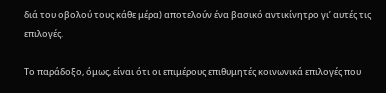διά του οβολού τους κάθε μέρα) αποτελούν ένα βασικό αντικίνητρο γι’ αυτές τις επιλογές.

Το παράδοξο, όμως, είναι ότι οι επιμέρους επιθυμητές κοινωνικά επιλογές που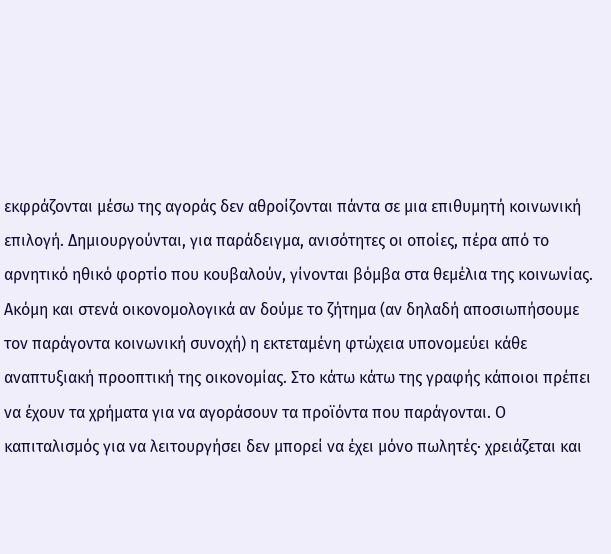εκφράζονται μέσω της αγοράς δεν αθροίζονται πάντα σε μια επιθυμητή κοινωνική επιλογή. Δημιουργούνται, για παράδειγμα, ανισότητες οι οποίες, πέρα από το αρνητικό ηθικό φορτίο που κουβαλούν, γίνονται βόμβα στα θεμέλια της κοινωνίας. Ακόμη και στενά οικονομολογικά αν δούμε το ζήτημα (αν δηλαδή αποσιωπήσουμε τον παράγοντα κοινωνική συνοχή) η εκτεταμένη φτώχεια υπονομεύει κάθε αναπτυξιακή προοπτική της οικονομίας. Στο κάτω κάτω της γραφής κάποιοι πρέπει να έχουν τα χρήματα για να αγοράσουν τα προϊόντα που παράγονται. Ο καπιταλισμός για να λειτουργήσει δεν μπορεί να έχει μόνο πωλητές· χρειάζεται και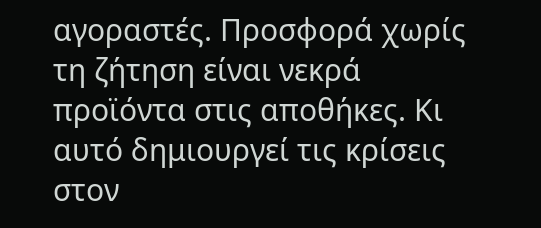αγοραστές. Προσφορά χωρίς τη ζήτηση είναι νεκρά προϊόντα στις αποθήκες. Κι αυτό δημιουργεί τις κρίσεις στον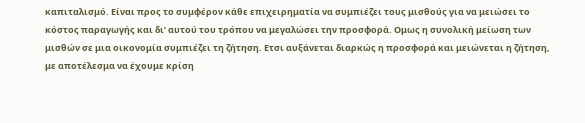καπιταλισμό. Είναι προς το συμφέρον κάθε επιχειρηματία να συμπιέζει τους μισθούς για να μειώσει το κόστος παραγωγής και δι’ αυτού του τρόπου να μεγαλώσει την προσφορά. Ομως η συνολική μείωση των μισθών σε μια οικονομία συμπιέζει τη ζήτηση. Ετσι αυξάνεται διαρκώς η προσφορά και μειώνεται η ζήτηση, με αποτέλεσμα να έχουμε κρίση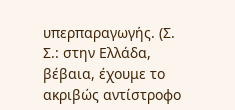υπερπαραγωγής. (Σ. Σ.: στην Ελλάδα, βέβαια, έχουμε το ακριβώς αντίστροφο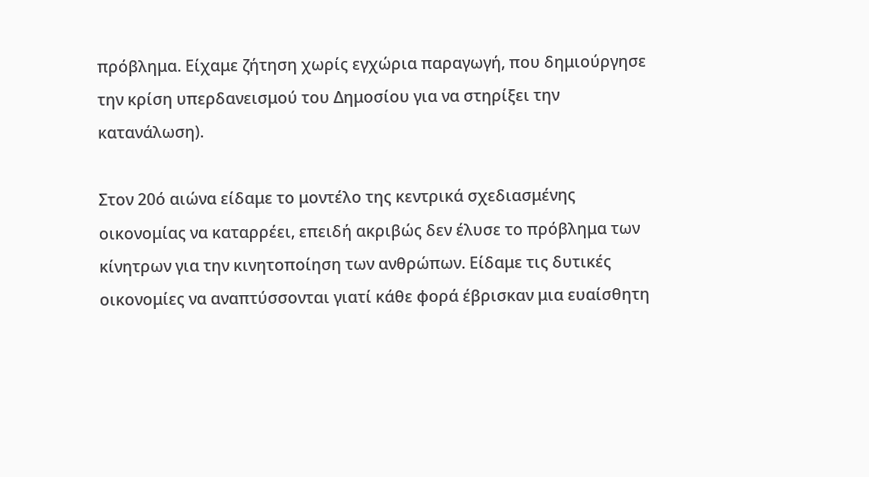πρόβλημα. Είχαμε ζήτηση χωρίς εγχώρια παραγωγή, που δημιούργησε την κρίση υπερδανεισμού του Δημοσίου για να στηρίξει την κατανάλωση).

Στον 20ό αιώνα είδαμε το μοντέλο της κεντρικά σχεδιασμένης οικονομίας να καταρρέει, επειδή ακριβώς δεν έλυσε το πρόβλημα των κίνητρων για την κινητοποίηση των ανθρώπων. Είδαμε τις δυτικές οικονομίες να αναπτύσσονται γιατί κάθε φορά έβρισκαν μια ευαίσθητη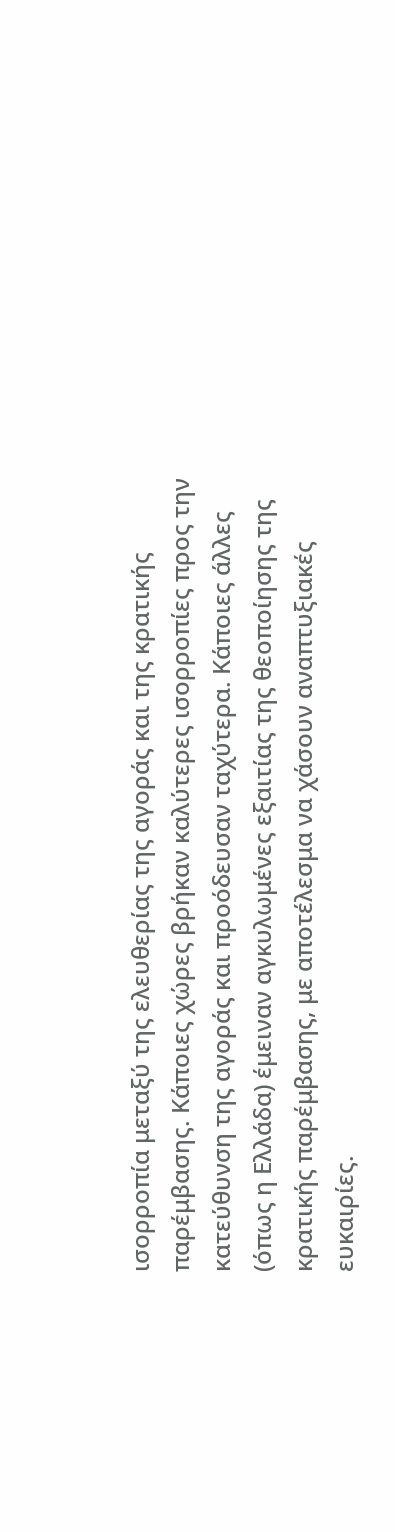ισορροπία μεταξύ της ελευθερίας της αγοράς και της κρατικής παρέμβασης. Κάποιες χώρες βρήκαν καλύτερες ισορροπίες προς την κατεύθυνση της αγοράς και προόδευσαν ταχύτερα. Κάποιες άλλες (όπως η Ελλάδα) έμειναν αγκυλωμένες εξαιτίας της θεοποίησης της κρατικής παρέμβασης, με αποτέλεσμα να χάσουν αναπτυξιακές ευκαιρίες.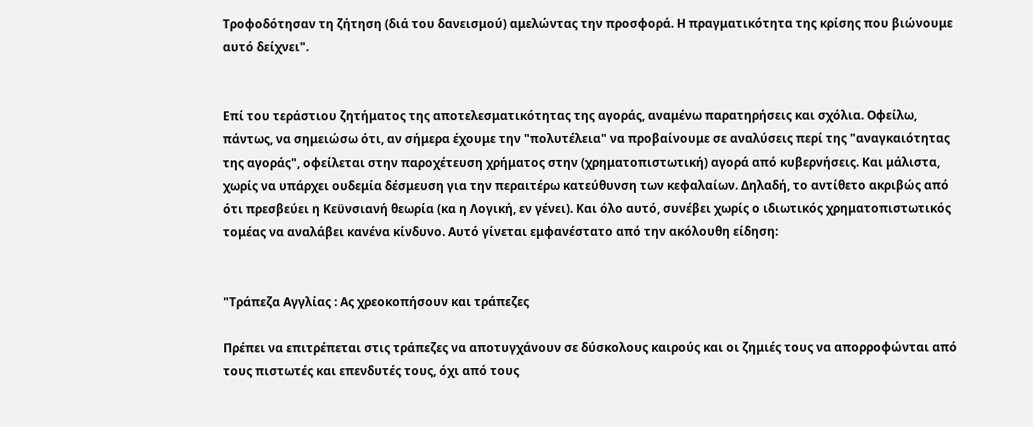Τροφοδότησαν τη ζήτηση (διά του δανεισμού) αμελώντας την προσφορά. Η πραγματικότητα της κρίσης που βιώνουμε αυτό δείχνει".


Επί του τεράστιου ζητήματος της αποτελεσματικότητας της αγοράς, αναμένω παρατηρήσεις και σχόλια. Οφείλω, πάντως, να σημειώσω ότι, αν σήμερα έχουμε την "πολυτέλεια" να προβαίνουμε σε αναλύσεις περί της "αναγκαιότητας της αγοράς", οφείλεται στην παροχέτευση χρήματος στην (χρηματοπιστωτική) αγορά από κυβερνήσεις. Και μάλιστα, χωρίς να υπάρχει ουδεμία δέσμευση για την περαιτέρω κατεύθυνση των κεφαλαίων. Δηλαδή, το αντίθετο ακριβώς από ότι πρεσβεύει η Κεϋνσιανή θεωρία (κα η Λογική, εν γένει). Και όλο αυτό, συνέβει χωρίς ο ιδιωτικός χρηματοπιστωτικός τομέας να αναλάβει κανένα κίνδυνο. Αυτό γίνεται εμφανέστατο από την ακόλουθη είδηση:


"Τράπεζα Αγγλίας : Ας χρεοκοπήσουν και τράπεζες

Πρέπει να επιτρέπεται στις τράπεζες να αποτυγχάνουν σε δύσκολους καιρούς και οι ζημιές τους να απορροφώνται από τους πιστωτές και επενδυτές τους, όχι από τους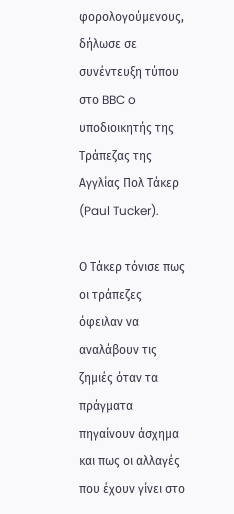φορολογούμενους, δήλωσε σε συνέντευξη τύπου στο BBC o υποδιοικητής της Τράπεζας της Αγγλίας Πολ Τάκερ (Paul Tucker).

Ο Τάκερ τόνισε πως οι τράπεζες όφειλαν να αναλάβουν τις ζημιές όταν τα πράγματα πηγαίνουν άσχημα και πως οι αλλαγές που έχουν γίνει στο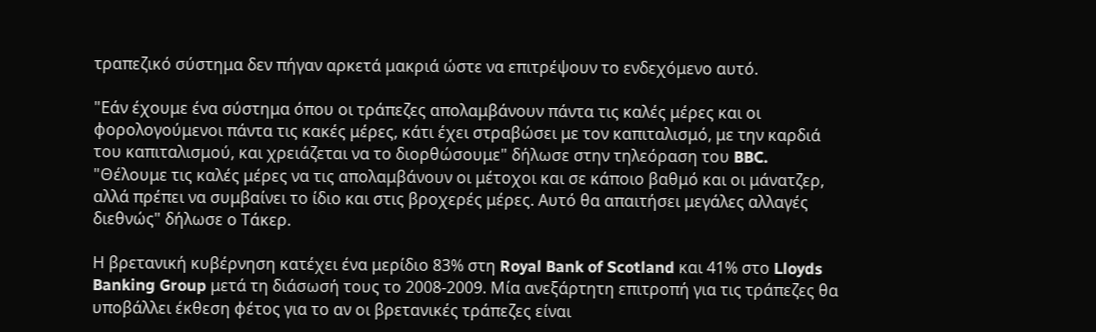τραπεζικό σύστημα δεν πήγαν αρκετά μακριά ώστε να επιτρέψουν το ενδεχόμενο αυτό.

"Εάν έχουμε ένα σύστημα όπου οι τράπεζες απολαμβάνουν πάντα τις καλές μέρες και οι φορολογούμενοι πάντα τις κακές μέρες, κάτι έχει στραβώσει με τον καπιταλισμό, με την καρδιά του καπιταλισμού, και χρειάζεται να το διορθώσουμε" δήλωσε στην τηλεόραση του BBC. "Θέλουμε τις καλές μέρες να τις απολαμβάνουν οι μέτοχοι και σε κάποιο βαθμό και οι μάνατζερ, αλλά πρέπει να συμβαίνει το ίδιο και στις βροχερές μέρες. Αυτό θα απαιτήσει μεγάλες αλλαγές διεθνώς" δήλωσε ο Τάκερ.

Η βρετανική κυβέρνηση κατέχει ένα μερίδιο 83% στη Royal Bank of Scotland και 41% στο Lloyds Banking Group μετά τη διάσωσή τους το 2008-2009. Μία ανεξάρτητη επιτροπή για τις τράπεζες θα υποβάλλει έκθεση φέτος για το αν οι βρετανικές τράπεζες είναι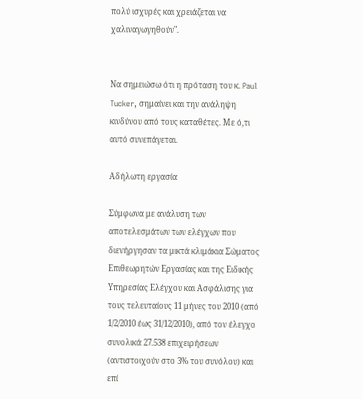πολύ ισχυρές και χρειάζεται να χαλιναγωγηθούν".


Να σημειώσω ότι η πρόταση του κ. Paul Tucker, σημαίνει και την ανάληψη κινδύνου από τους καταθέτες. Με ό,τι αυτό συνεπάγεται.

Αδήλωτη εργασία

Σύμφωνα με ανάλυση των αποτελεσμάτων των ελέγχων που διενήργησαν τα μικτά κλιμάκια Σώματος Επιθεωρητών Εργασίας και της Ειδικής Υπηρεσίας Ελέγχου και Ασφάλισης για τους τελευταίους 11 μήνες του 2010 (από 1/2/2010 έως 31/12/2010), από τον έλεγχο συνολικά 27.538 επιχειρήσεων (αντιστοιχούν στο 3% του συνόλου) και επί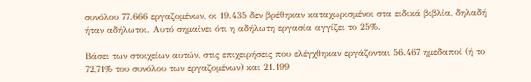συνόλου 77.666 εργαζομένων, οι 19.435 δεν βρέθηκαν καταχωρισμένοι στα ειδικά βιβλία, δηλαδή ήταν αδήλωτοι. Αυτό σημαίνει ότι η αδήλωτη εργασία αγγίζει το 25%.

Βάσει των στοιχείων αυτών, στις επιχειρήσεις που ελέγχθηκαν εργάζονται 56.467 ημεδαποί (ή το 72,71% του συνόλου των εργαζομένων) και 21.199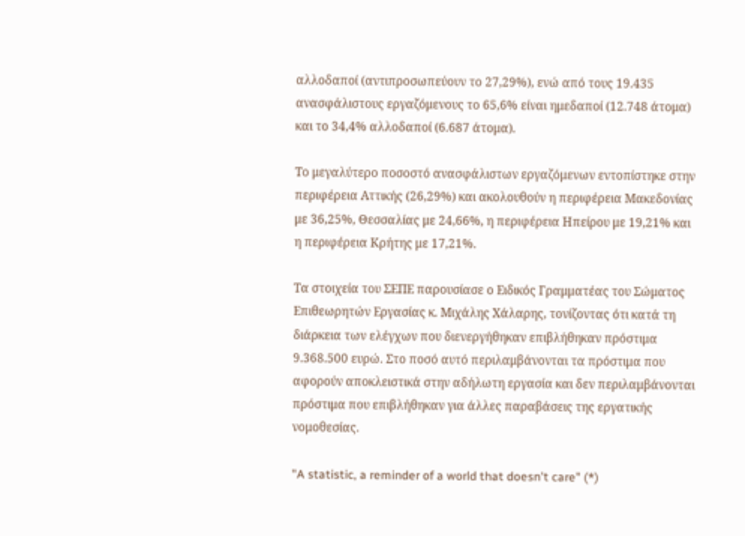αλλοδαποί (αντιπροσωπεύουν το 27,29%), ενώ από τους 19.435 ανασφάλιστους εργαζόμενους το 65,6% είναι ημεδαποί (12.748 άτομα) και το 34,4% αλλοδαποί (6.687 άτομα).

Το μεγαλύτερο ποσοστό ανασφάλιστων εργαζόμενων εντοπίστηκε στην περιφέρεια Αττικής (26,29%) και ακολουθούν η περιφέρεια Μακεδονίας με 36,25%, Θεσσαλίας με 24,66%, η περιφέρεια Ηπείρου με 19,21% και η περιφέρεια Κρήτης με 17,21%.

Τα στοιχεία του ΣΕΠΕ παρουσίασε ο Ειδικός Γραμματέας του Σώματος Επιθεωρητών Εργασίας κ. Μιχάλης Χάλαρης, τονίζοντας ότι κατά τη διάρκεια των ελέγχων που διενεργήθηκαν επιβλήθηκαν πρόστιμα 9.368.500 ευρώ. Στο ποσό αυτό περιλαμβάνονται τα πρόστιμα που αφορούν αποκλειστικά στην αδήλωτη εργασία και δεν περιλαμβάνονται πρόστιμα που επιβλήθηκαν για άλλες παραβάσεις της εργατικής νομοθεσίας.

"A statistic, a reminder of a world that doesn't care" (*)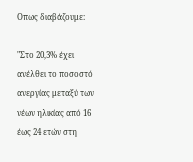Οπως διαβάζουμε:

"Στο 20,3% έχει ανέλθει το ποσοστό ανεργίας μεταξύ των νέων ηλικίας από 16 έως 24 ετών στη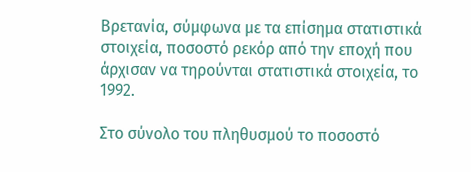Βρετανία, σύμφωνα με τα επίσημα στατιστικά στοιχεία, ποσοστό ρεκόρ από την εποχή που άρχισαν να τηρούνται στατιστικά στοιχεία, το 1992.

Στο σύνολο του πληθυσμού το ποσοστό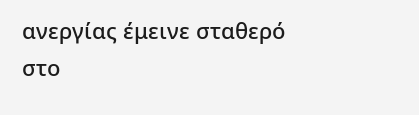ανεργίας έμεινε σταθερό στο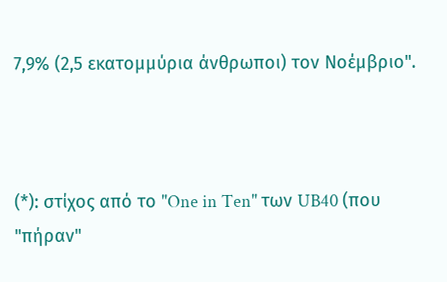7,9% (2,5 εκατομμύρια άνθρωποι) τον Νοέμβριο".



(*): στίχος από το "One in Ten" των UB40 (που "πήραν"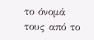το όνομά τους από το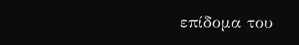επίδομα του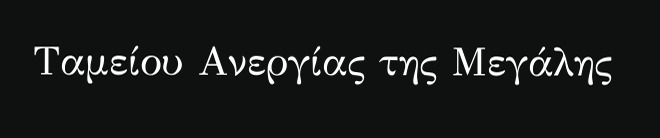Ταμείου Ανεργίας της Μεγάλης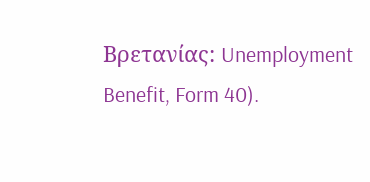Βρετανίας: Unemployment Benefit, Form 40).